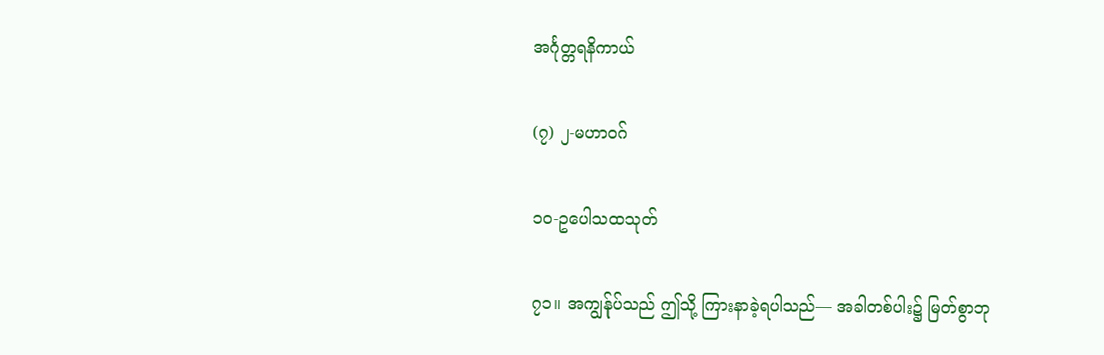အင်္ဂုတ္တရနိကာယ်

(၇) ၂-မဟာဝဂ်

၁ဝ-ဥပေါသထသုတ်

၇၁။ အကျွန်ုပ်သည် ဤသို့ ကြားနာခဲ့ရပါသည်— အခါတစ်ပါး၌ မြတ်စွာဘု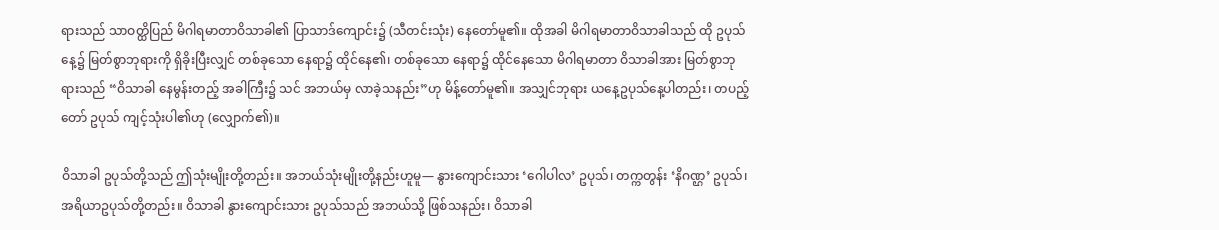ရားသည် သာဝတ္ထိပြည် မိဂါရမာတာဝိသာခါ၏ ပြာသာဒ်ကျောင်း၌ (သီတင်းသုံး) နေတော်မူ၏။ ထိုအခါ မိဂါရမာတာဝိသာခါသည် ထို ဥပုသ်နေ့၌ မြတ်စွာဘုရားကို ရှိခိုးပြီးလျှင် တစ်ခုသော နေရာ၌ ထိုင်နေ၏၊ တစ်ခုသော နေရာ၌ ထိုင်နေသော မိဂါရမာတာ ဝိသာခါအား မြတ်စွာဘုရားသည် “ဝိသာခါ နေမွန်းတည့် အခါကြီး၌ သင် အဘယ်မှ လာခဲ့သနည်း”ဟု မိန့်တော်မူ၏။ အသျှင်ဘုရား ယနေ့ဥပုသ်နေ့ပါတည်း၊ တပည့်တော် ဥပုသ် ကျင့်သုံးပါ၏ဟု (လျှောက်၏)။

ဝိသာခါ ဥပုသ်တို့သည် ဤသုံးမျိုးတို့တည်း။ အဘယ်သုံးမျိုးတို့နည်းဟူမူ— နွားကျောင်းသား ‘ဂေါပါလ’ ဥပုသ်၊ တက္ကတွန်း ‘နိဂဏ္ဌ’ ဥပုသ်၊ အရိယာဥပုသ်တို့တည်း။ ဝိသာခါ နွားကျောင်းသား ဥပုသ်သည် အဘယ်သို့ ဖြစ်သနည်း၊ ဝိသာခါ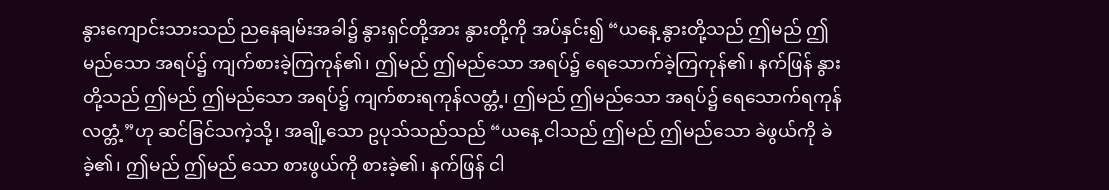နွားကျောင်းသားသည် ညနေချမ်းအခါ၌ နွားရှင်တို့အား နွားတို့ကို အပ်နှင်း၍ “ယနေ့ နွားတို့သည် ဤမည် ဤမည်သော အရပ်၌ ကျက်စားခဲ့ကြကုန်၏၊ ဤမည် ဤမည်သော အရပ်၌ ရေသောက်ခဲ့ကြကုန်၏၊ နက်ဖြန် နွားတို့သည် ဤမည် ဤမည်သော အရပ်၌ ကျက်စားရကုန်လတ္တံ့၊ ဤမည် ဤမည်သော အရပ်၌ ရေသောက်ရကုန်လတ္တံ့”ဟု ဆင်ခြင်သကဲ့သို့၊ အချို့သော ဥပုသ်သည်သည် “ယနေ့ ငါသည် ဤမည် ဤမည်သော ခဲဖွယ်ကို ခဲခဲ့၏၊ ဤမည် ဤမည် သော စားဖွယ်ကို စားခဲ့၏၊ နက်ဖြန် ငါ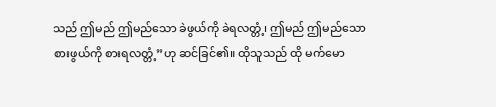သည် ဤမည် ဤမည်သော ခဲဖွယ်ကို ခဲရလတ္တံ့၊ ဤမည် ဤမည်သော စားဖွယ်ကို စားရလတ္တံ့”ဟု ဆင်ခြင်၏။ ထိုသူသည် ထို မက်မော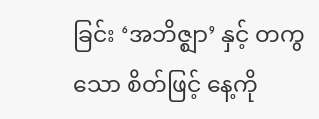ခြင်း ‘အဘိဇ္ဈာ’ နှင့် တကွသော စိတ်ဖြင့် နေ့ကို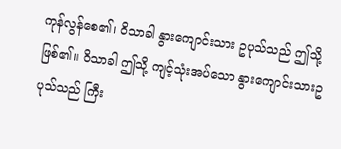ကုန်လွန်စေ၏၊ ဝိသာခါ နွားကျောင်းသား ဥပုသ်သည် ဤသို့ ဖြစ်၏။ ဝိသာခါ ဤသို့ ကျင့်သုံးအပ်သော နွားကျောင်းသားဥပုသ်သည် ကြီး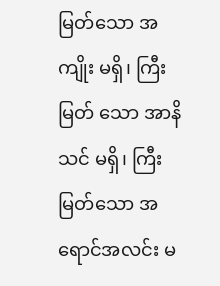မြတ်သော အကျိုး မရှိ၊ ကြီးမြတ် သော အာနိသင် မရှိ၊ ကြီးမြတ်သော အရောင်အလင်း မ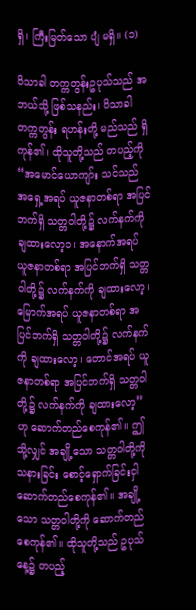ရှိ၊ ကြီးမြတ်သော ပျံ မရှိ။ (၁)

ဝိသာခါ တက္ကတွန်းဥပုသ်သည် အဘယ်သို့ ဖြစ်သနည်း၊ ဝိသာခါ တက္ကတွန်း ရဟန်းတို့ မည်သည် ရှိကုန်၏၊ ထိုသူတို့သည် တပည့်ကို “အမောင်ယောကျာ်း သင်သည် အရှေ့အရပ် ယူဇနာတစ်ရာ အပြင်ဘက်ရှိ သတ္တဝါတို့၌ လက်နက်ကို ချထားလော့၁၊ အနောက်အရပ် ယူဇနာတစ်ရာ အပြင်ဘက်ရှိ သတ္တဝါတို့၌ လက်နက်ကို ချထားလော့၊ မြောက်အရပ် ယူဇနာတစ်ရာ အပြင်ဘက်ရှိ သတ္တဝါတို့၌ လက်နက်ကို ချထားလော့၊ တောင်အရပ် ယူဇနာတစ်ရာ အပြင်ဘက်ရှိ သတ္တဝါတို့၌ လက်နက်ကို ချထားလော့”ဟု ဆောက်တည်စေကုန်၏။ ဤသို့လျှင် အချို့သော သတ္တဝါတို့ကို သနားခြင်း စောင့်ရှောက်ခြင်းငှါ ဆောက်တည်စေကုန်၏။ အချို့သော သတ္တဝါတို့ကို ဆောက်တည်စေကုန်၏။ ထိုသူတို့သည် ဥပုသ်နေ့၌ တပည့်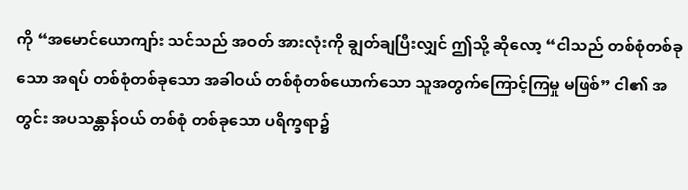ကို “အမောင်ယောကျာ်း သင်သည် အဝတ် အားလုံးကို ချွတ်ချပြီးလျှင် ဤသို့ ဆိုလော့ “ငါသည် တစ်စုံတစ်ခုသော အရပ် တစ်စုံတစ်ခုသော အခါဝယ် တစ်စုံတစ်ယောက်သော သူအတွက်ကြောင့်ကြမှု မဖြစ်” ငါ၏ အတွင်း အပသန္တာန်ဝယ် တစ်စုံ တစ်ခုသော ပရိက္ခရာ၌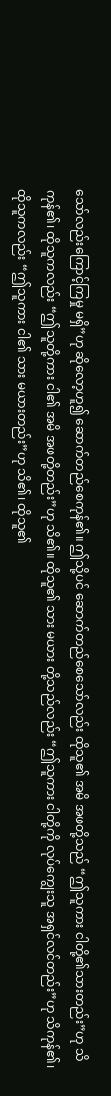သော်လည်းကြောင့်ကြမှု မရှိ”ဟု ဆိုလော့ဟူ၍ ဆောက်တည်စေကုန်၏။ ဤသို့ပင် ဆောက်တည်စေသော်လည်း ထိုသူ၏ အမိ အဖတို့သည် “ဤသူကား ငါတို့၏သားတည်း”ဟု သိကုန်၏၊ ထိုသူကလည်း “ဤသူတို့ကား ငါ၏ အမိ အဖတို့တည်း”ဟု သိ၏။ ထိုသူ၏ သား မယား တို့သည်လည်း “ဤသူကား ငါတို့ကို လုပ်ကျွေးသူ အရှင်လင်တည်း”ဟု သိကုန်၏၊ ထိုသူကလည်း “ဤသူကား ငါ၏ သား မယားတည်း”ဟု သိ၏၊ ထိုသူ၏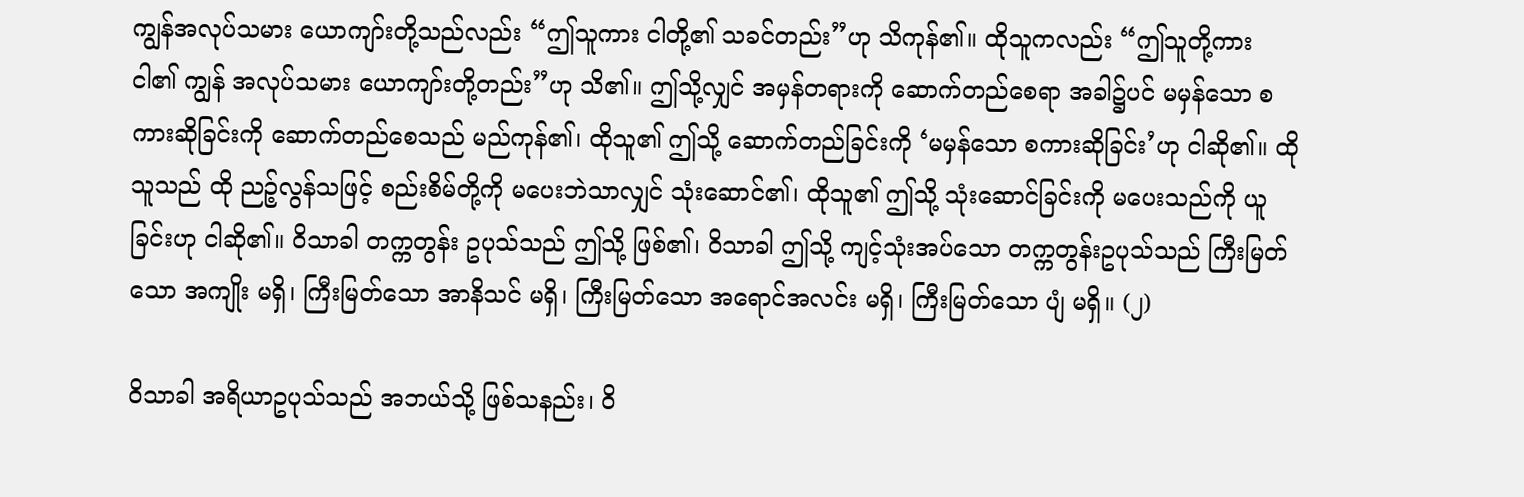ကျွန်အလုပ်သမား ယောကျာ်းတို့သည်လည်း “ဤသူကား ငါတို့၏ သခင်တည်း”ဟု သိကုန်၏။ ထိုသူကလည်း “ဤသူတို့ကား ငါ၏ ကျွန် အလုပ်သမား ယောကျာ်းတို့တည်း”ဟု သိ၏။ ဤသို့လျှင် အမှန်တရားကို ဆောက်တည်စေရာ အခါ၌ပင် မမှန်သော စကားဆိုခြင်းကို ဆောက်တည်စေသည် မည်ကုန်၏၊ ထိုသူ၏ ဤသို့ ဆောက်တည်ခြင်းကို ‘မမှန်သော စကားဆိုခြင်း’ဟု ငါဆို၏။ ထိုသူသည် ထို ညဉ့်လွန်သဖြင့် စည်းစိမ်တို့ကို မပေးဘဲသာလျှင် သုံးဆောင်၏၊ ထိုသူ၏ ဤသို့ သုံးဆောင်ခြင်းကို မပေးသည်ကို ယူခြင်းဟု ငါဆို၏။ ဝိသာခါ တက္ကတွန်း ဥပုသ်သည် ဤသို့ ဖြစ်၏၊ ဝိသာခါ ဤသို့ ကျင့်သုံးအပ်သော တက္ကတွန်းဥပုသ်သည် ကြီးမြတ်သော အကျိုး မရှိ၊ ကြီးမြတ်သော အာနိသင် မရှိ၊ ကြီးမြတ်သော အရောင်အလင်း မရှိ၊ ကြီးမြတ်သော ပျံ မရှိ။ (၂)

ဝိသာခါ အရိယာဥပုသ်သည် အဘယ်သို့ ဖြစ်သနည်း၊ ဝိ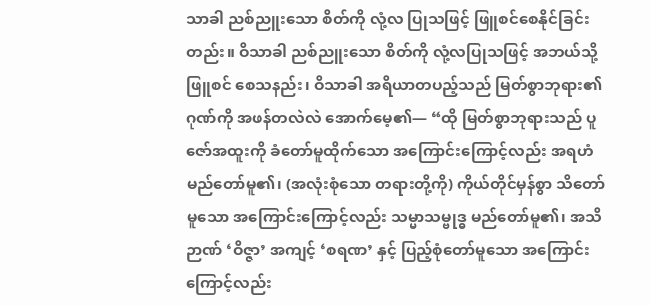သာခါ ညစ်ညူးသော စိတ်ကို လုံ့လ ပြုသဖြင့် ဖြူစင်စေနိုင်ခြင်းတည်း။ ဝိသာခါ ညစ်ညူးသော စိတ်ကို လုံ့လပြုသဖြင့် အဘယ်သို့ ဖြူစင် စေသနည်း၊ ဝိသာခါ အရိယာတပည့်သည် မြတ်စွာဘုရား၏ ဂုဏ်ကို အဖန်တလဲလဲ အောက်မေ့၏— “ထို မြတ်စွာဘုရားသည် ပူဇော်အထူးကို ခံတော်မူထိုက်သော အကြောင်းကြောင့်လည်း အရဟံ မည်တော်မူ၏၊ (အလုံးစုံသော တရားတို့ကို) ကိုယ်တိုင်မှန်စွာ သိတော်မူသော အကြောင်းကြောင့်လည်း သမ္မာသမ္ဗုဒ္ဓ မည်တော်မူ၏၊ အသိဉာဏ် ‘ဝိဇ္ဇာ’ အကျင့် ‘စရဏ’ နှင့် ပြည့်စုံတော်မူသော အကြောင်းကြောင့်လည်း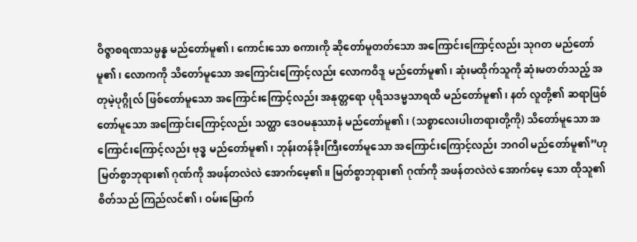ဝိဇ္ဇာစရဏသမ္ပန္န မည်တော်မူ၏၊ ကောင်းသော စကားကို ဆိုတော်မူတတ်သော အကြောင်းကြောင့်လည်း သုဂတ မည်တော်မူ၏၊ လောကကို သိတော်မူသော အကြောင်းကြောင့်လည်း လောကဝိဒူ မည်တော်မူ၏၊ ဆုံးမထိုက်သူကို ဆုံးမတတ်သည့် အတုမဲ့ပုဂ္ဂိုလ် ဖြစ်တော်မူသော အကြောင်းကြောင့်လည်း အနုတ္တရော ပုရိသဒမ္မသာရထိ မည်တော်မူ၏၊ နတ် လူတို့၏ ဆရာဖြစ်တော်မူသော အကြောင်းကြောင့်လည်း သတ္ထာ ဒေဝမနုဿာနံ မည်တော်မူ၏၊ (သစ္စာလေးပါးတရားတို့ကို) သိတော်မူသော အကြောင်းကြောင့်လည်း ဗုဒ္ဓ မည်တော်မူ၏၊ ဘုန်းတန်ခိုးကြီးတော်မူသော အကြောင်းကြောင့်လည်း ဘဂဝါ မည်တော်မူ၏”ဟု မြတ်စွာဘုရား၏ ဂုဏ်ကို အဖန်တလဲလဲ အောက်မေ့၏။ မြတ်စွာဘုရား၏ ဂုဏ်ကို အဖန်တလဲလဲ အောက်မေ့ သော ထိုသူ၏ စိတ်သည် ကြည်လင်၏၊ ဝမ်းမြောက်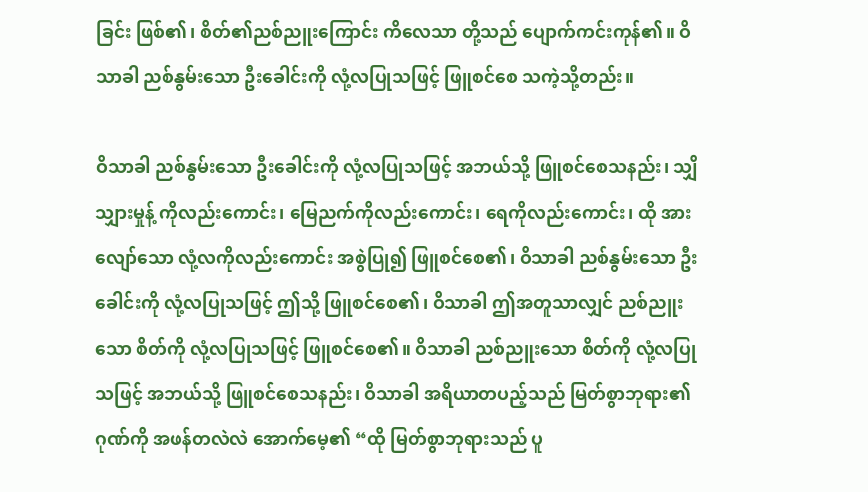ခြင်း ဖြစ်၏၊ စိတ်၏ညစ်ညူးကြောင်း ကိလေသာ တို့သည် ပျောက်ကင်းကုန်၏။ ဝိသာခါ ညစ်နွမ်းသော ဦးခေါင်းကို လုံ့လပြုသဖြင့် ဖြူစင်စေ သကဲ့သို့တည်း။

ဝိသာခါ ညစ်နွမ်းသော ဦးခေါင်းကို လုံ့လပြုသဖြင့် အဘယ်သို့ ဖြူစင်စေသနည်း၊ သျှိသျှားမှုန့် ကိုလည်းကောင်း၊ မြေညက်ကိုလည်းကောင်း၊ ရေကိုလည်းကောင်း၊ ထို အားလျော်သော လုံ့လကိုလည်းကောင်း အစွဲပြု၍ ဖြူစင်စေ၏၊ ဝိသာခါ ညစ်နွမ်းသော ဦးခေါင်းကို လုံ့လပြုသဖြင့် ဤသို့ ဖြူစင်စေ၏၊ ဝိသာခါ ဤအတူသာလျှင် ညစ်ညူးသော စိတ်ကို လုံ့လပြုသဖြင့် ဖြူစင်စေ၏။ ဝိသာခါ ညစ်ညူးသော စိတ်ကို လုံ့လပြုသဖြင့် အဘယ်သို့ ဖြူစင်စေသနည်း၊ ဝိသာခါ အရိယာတပည့်သည် မြတ်စွာဘုရား၏ ဂုဏ်ကို အဖန်တလဲလဲ အောက်မေ့၏ “ထို မြတ်စွာဘုရားသည် ပူ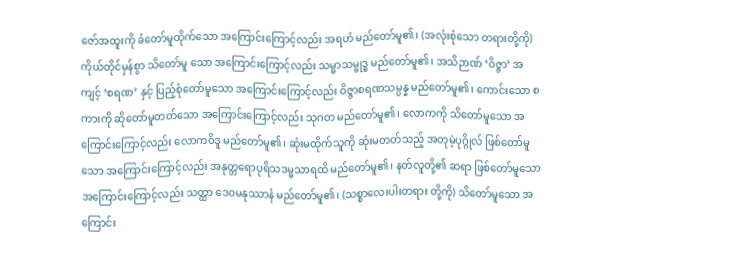ဇော်အထူးကို ခံတော်မူထိုက်သော အကြောင်းကြောင့်လည်း အရဟံ မည်တော်မူ၏၊ (အလုံးစုံသော တရားတို့ကို) ကိုယ်တိုင်မှန်စွာ သိတော်မူ သော အကြောင်းကြောင့်လည်း သမ္မာသမ္ဗုဒ္ဓ မည်တော်မူ၏၊ အသိဉာဏ် ‘ဝိဇ္ဇာ’ အကျင့် ‘စရဏ’ နှင့် ပြည့်စုံတော်မူသော အကြောင်းကြောင့်လည်း ဝိဇ္ဇာစရဏသမ္ပန္န မည်တော်မူ၏၊ ကောင်းသော စကားကို ဆိုတော်မူတတ်သော အကြောင်းကြောင့်လည်း သုဂတ မည်တော်မူ၏၊ လောကကို သိတော်မူသော အကြောင်းကြောင့်လည်း လောကဝိဒူ မည်တော်မူ၏၊ ဆုံးမထိုက်သူကို ဆုံးမတတ်သည့် အတုမဲ့ပုဂ္ဂိုလ် ဖြစ်တော်မူသော အကြောင်းကြောင့်လည်း အနုတ္တရောပုရိသဒမ္မသာရထိ မည်တော်မူ၏၊ နတ်လူတို့၏ ဆရာ ဖြစ်တော်မူသော အကြောင်းကြောင့်လည်း သတ္ထာ ဒေဝမနုဿာနံ မည်တော်မူ၏၊ (သစ္စာလေးပါးတရား တို့ကို) သိတော်မူသော အကြောင်း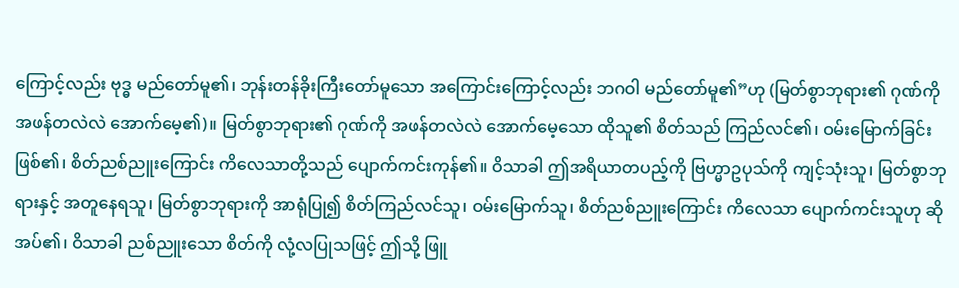ကြောင့်လည်း ဗုဒ္ဓ မည်တော်မူ၏၊ ဘုန်းတန်ခိုးကြီးတော်မူသော အကြောင်းကြောင့်လည်း ဘဂဝါ မည်တော်မူ၏”ဟု (မြတ်စွာဘုရား၏ ဂုဏ်ကို အဖန်တလဲလဲ အောက်မေ့၏)။ မြတ်စွာဘုရား၏ ဂုဏ်ကို အဖန်တလဲလဲ အောက်မေ့သော ထိုသူ၏ စိတ်သည် ကြည်လင်၏၊ ဝမ်းမြောက်ခြင်း ဖြစ်၏၊ စိတ်ညစ်ညူးကြောင်း ကိလေသာတို့သည် ပျောက်ကင်းကုန်၏။ ဝိသာခါ ဤအရိယာတပည့်ကို ဗြဟ္မာဥပုသ်ကို ကျင့်သုံးသူ၊ မြတ်စွာဘုရားနှင့် အတူနေရသူ၊ မြတ်စွာဘုရားကို အာရုံပြု၍ စိတ်ကြည်လင်သူ၊ ဝမ်းမြောက်သူ၊ စိတ်ညစ်ညူးကြောင်း ကိလေသာ ပျောက်ကင်းသူဟု ဆိုအပ်၏၊ ဝိသာခါ ညစ်ညူးသော စိတ်ကို လုံ့လပြုသဖြင့် ဤသို့ ဖြူ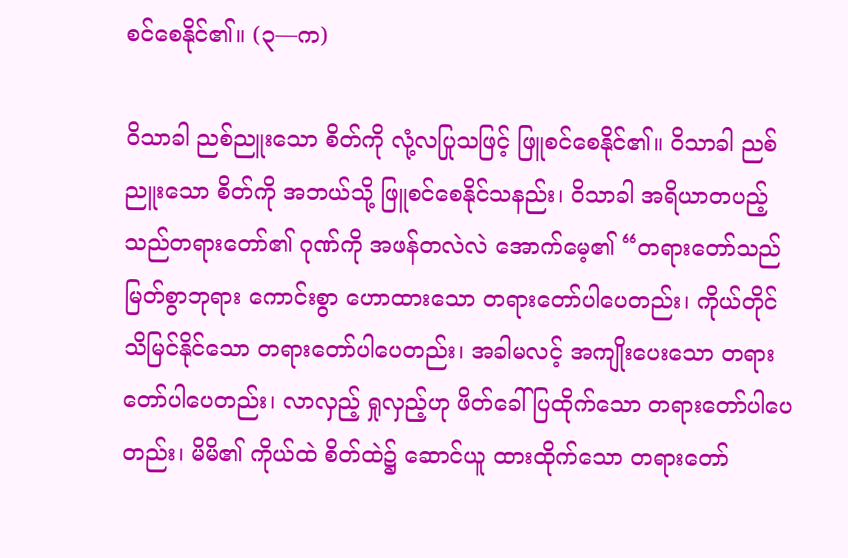စင်စေနိုင်၏။ (၃—က)

ဝိသာခါ ညစ်ညူးသော စိတ်ကို လုံ့လပြုသဖြင့် ဖြူစင်စေနိုင်၏။ ဝိသာခါ ညစ်ညူးသော စိတ်ကို အဘယ်သို့ ဖြူစင်စေနိုင်သနည်း၊ ဝိသာခါ အရိယာတပည့်သည်တရားတော်၏ ဂုဏ်ကို အဖန်တလဲလဲ အောက်မေ့၏ “တရားတော်သည် မြတ်စွာဘုရား ကောင်းစွာ ဟောထားသော တရားတော်ပါပေတည်း၊ ကိုယ်တိုင် သိမြင်နိုင်သော တရားတော်ပါပေတည်း၊ အခါမလင့် အကျိုးပေးသော တရားတော်ပါပေတည်း၊ လာလှည့် ရှုလှည့်ဟု ဖိတ်ခေါ်ပြထိုက်သော တရားတော်ပါပေတည်း၊ မိမိ၏ ကိုယ်ထဲ စိတ်ထဲ၌ ဆောင်ယူ ထားထိုက်သော တရားတော်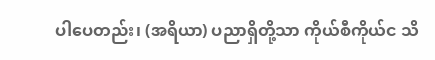ပါပေတည်း၊ (အရိယာ) ပညာရှိတို့သာ ကိုယ်စီကိုယ်င သိ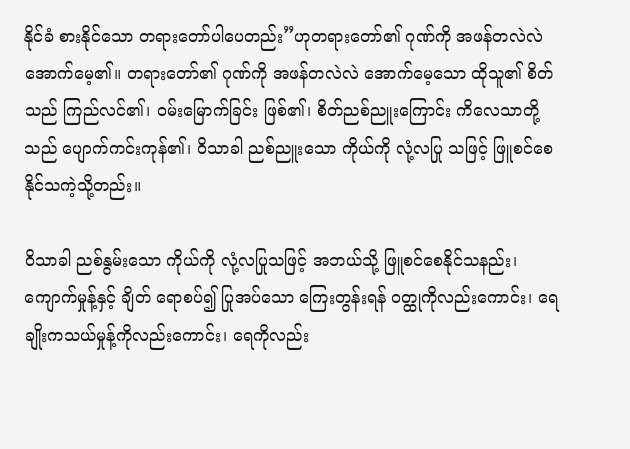နိုင်ခံ စားနိုင်သော တရားတော်ပါပေတည်း”ဟုတရားတော်၏ ဂုဏ်ကို အဖန်တလဲလဲ အောက်မေ့၏။ တရားတော်၏ ဂုဏ်ကို အဖန်တလဲလဲ အောက်မေ့သော ထိုသူ၏ စိတ်သည် ကြည်လင်၏၊ ဝမ်းမြောက်ခြင်း ဖြစ်၏၊ စိတ်ညစ်ညူးကြောင်း ကိလေသာတို့သည် ပျောက်ကင်းကုန်၏၊ ဝိသာခါ ညစ်ညူးသော ကိုယ်ကို လုံ့လပြု သဖြင့် ဖြူစင်စေနိုင်သကဲ့သို့တည်း။

ဝိသာခါ ညစ်နွမ်းသော ကိုယ်ကို လုံ့လပြုသဖြင့် အဘယ်သို့ ဖြူစင်စေနိုင်သနည်း၊ ကျောက်မှုန့်နှင့် ချိတ် ရောစပ်၍ ပြုအပ်သော ကြေးတွန်းရန် ဝတ္ထုကိုလည်းကောင်း၊ ရေချိုးကသယ်မှုန့်ကိုလည်းကောင်း၊ ရေကိုလည်း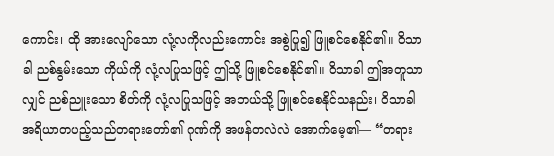ကောင်း၊ ထို အားလျော်သော လုံ့လကိုလည်းကောင်း အစွဲပြု၍ ဖြူစင်စေနိုင်၏။ ဝိသာခါ ညစ်နွမ်းသော ကိုယ်ကို လုံ့လပြုသဖြင့် ဤသို့ ဖြူစင်စေနိုင်၏။ ဝိသာခါ ဤအတူသာလျှင် ညစ်ညူးသော စိတ်ကို လုံ့လပြုသဖြင့် အဘယ်သို့ ဖြူစင်စေနိုင်သနည်း၊ ဝိသာခါ အရိယာတပည့်သည်တရားတော်၏ ဂုဏ်ကို အဖန်တလဲလဲ အောက်မေ့၏— “တရား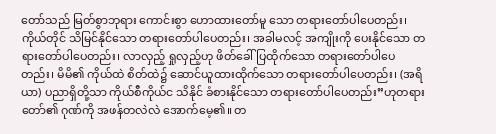တော်သည် မြတ်စွာဘုရား ကောင်းစွာ ဟောထားတော်မူ သော တရားတော်ပါပေတည်း၊ ကိုယ်တိုင် သိမြင်နိုင်သော တရားတော်ပါပေတည်း၊ အခါမလင့် အကျိုးကို ပေးနိုင်သော တရားတော်ပါပေတည်း၊ လာလှည့် ရှုလှည့်ဟု ဖိတ်ခေါ်ပြထိုက်သော တရားတော်ပါပေတည်း၊ မိမိ၏ ကိုယ်ထဲ စိတ်ထဲ၌ ဆောင်ယူထားထိုက်သော တရားတော်ပါပေတည်း၊ (အရိယာ) ပညာရှိတို့သာ ကိုယ်စီကိုယ်င သိနိုင် ခံစားနိုင်သော တရားတော်ပါပေတည်း”ဟုတရားတော်၏ ဂုဏ်ကို အဖန်တလဲလဲ အောက်မေ့၏။ တ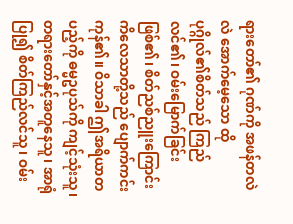ရားတော်၏ ဂုဏ်ကို အဖန်တလဲလဲ အောက်မေ့သော ထို ပုဂ္ဂိုလ်၏စိတ်သည် ကြည်လင်၏၊ ဝမ်းမြောက်ခြင်း ဖြစ်၏၊ စိတ်ညစ်ညူးကြောင်း ကိလေသာတို့သည် ပျောက်ကင်းကုန်၏။ ဝိသာခါ ဤအရိယာတပည့်ကို ဓမ္မဥပုသ်ကို ကျင့်သုံးသူ၊ တရားတော်နှင့်အတူနေသူ၊ အာရုံပြု၍ စိတ်ကြည်လင်သူ၊ ဝမ်း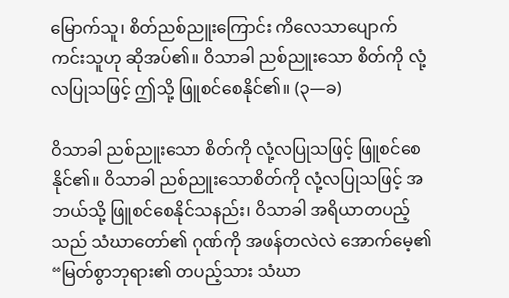မြောက်သူ၊ စိတ်ညစ်ညူးကြောင်း ကိလေသာပျောက်ကင်းသူဟု ဆိုအပ်၏။ ဝိသာခါ ညစ်ညူးသော စိတ်ကို လုံ့လပြုသဖြင့် ဤသို့ ဖြူစင်စေနိုင်၏။ (၃—ခ)

ဝိသာခါ ညစ်ညူးသော စိတ်ကို လုံ့လပြုသဖြင့် ဖြူစင်စေနိုင်၏။ ဝိသာခါ ညစ်ညူးသောစိတ်ကို လုံ့လပြုသဖြင့် အဘယ်သို့ ဖြူစင်စေနိုင်သနည်း၊ ဝိသာခါ အရိယာတပည့်သည် သံဃာတော်၏ ဂုဏ်ကို အဖန်တလဲလဲ အောက်မေ့၏ “မြတ်စွာဘုရား၏ တပည့်သား သံဃာ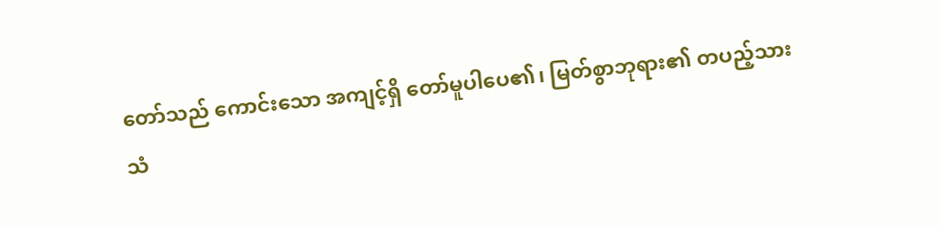တော်သည် ကောင်းသော အကျင့်ရှိ တော်မူပါပေ၏၊ မြတ်စွာဘုရား၏ တပည့်သား သံ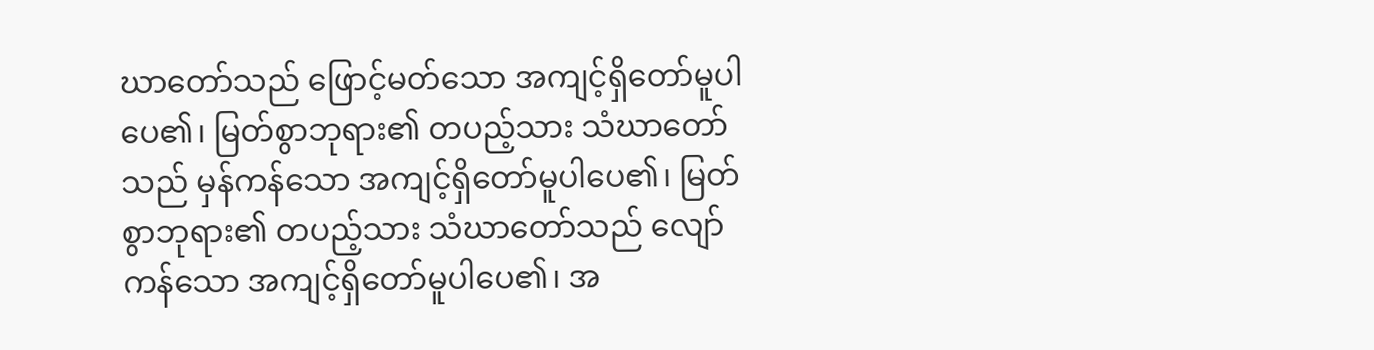ဃာတော်သည် ဖြောင့်မတ်သော အကျင့်ရှိတော်မူပါပေ၏၊ မြတ်စွာဘုရား၏ တပည့်သား သံဃာတော်သည် မှန်ကန်သော အကျင့်ရှိတော်မူပါပေ၏၊ မြတ်စွာဘုရား၏ တပည့်သား သံဃာတော်သည် လျော်ကန်သော အကျင့်ရှိတော်မူပါပေ၏၊ အ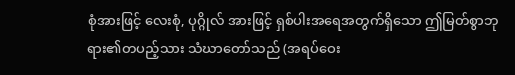စုံအားဖြင့် လေးစုံ, ပုဂ္ဂိုလ် အားဖြင့် ရှစ်ပါးအရေအတွက်ရှိသော ဤမြတ်စွာဘုရား၏တပည့်သား သံဃာတော်သည် (အရပ်ဝေး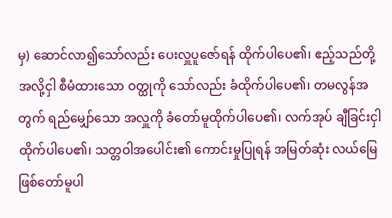မှ) ဆောင်လာ၍သော်လည်း ပေးလှူပူဇော်ရန် ထိုက်ပါပေ၏၊ ဧည့်သည်တို့ အလို့ငှါ စီမံထားသော ဝတ္ထုကို သော်လည်း ခံထိုက်ပါပေ၏၊ တမလွန်အတွက် ရည်မျှော်သော အလှူကို ခံတော်မူထိုက်ပါပေ၏၊ လက်အုပ် ချီခြင်းငှါ ထိုက်ပါပေ၏၊ သတ္တဝါအပေါင်း၏ ကောင်းမှုပြုရန် အမြတ်ဆုံး လယ်မြေ ဖြစ်တော်မူပါ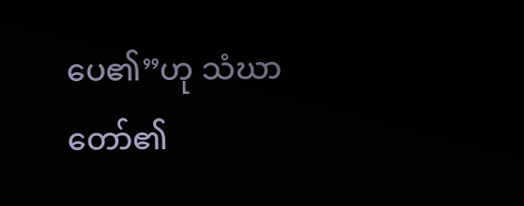ပေ၏”ဟု သံဃာတော်၏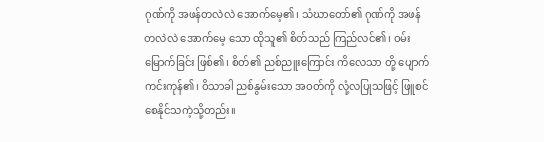ဂုဏ်ကို အဖန်တလဲလဲ အောက်မေ့၏၊ သံဃာတော်၏ ဂုဏ်ကို အဖန်တလဲလဲ အောက်မေ့ သော ထိုသူ၏ စိတ်သည် ကြည်လင်၏၊ ဝမ်းမြောက်ခြင်း ဖြစ်၏၊ စိတ်၏ ညစ်ညူးကြောင်း ကိလေသာ တို့ ပျောက်ကင်းကုန်၏၊ ဝိသာခါ ညစ်နွမ်းသော အဝတ်ကို လုံ့လပြုသဖြင့် ဖြူစင်စေနိုင်သကဲ့သို့တည်း။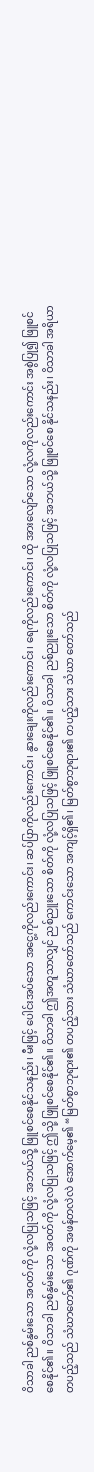ဝိသာခါ ညစ်နွမ်းသော အဝတ်ကို လုံ့လပြုသဖြင့် အဘယ်သို့ ဖြူစင်စေနိုင်သနည်း၊ မီးဖြင့် ပေါင်းအပ်သော အငွေ့ကိုလည်းကောင်း၊ ဆပ်ပြာကိုလည်းကောင်း၊ နွားချေးကိုလည်းကောင်း၊ ရေကိုလည်းကောင်း၊ ထို အားလျော်သော လုံ့လကိုလည်းကောင်း အစွဲပြု၍ ဖြူစင်စေနိုင်၏။ ဝိသာခါ ညစ်နွမ်းသော အဝတ်ကို လုံ့လပြုသဖြင့် ဤသို့ ဖြူစင်စေနိုင်၏။ ဝိသာခါ ဤအတူသာလျှင် ညစ်ညူးသော စိတ်ကို လုံ့လပြုသဖြင့် ဖြူစင်စေနိုင်၏။ ဝိသာခါ ညစ်ညူးသော စိတ်ကို လုံ့လပြုသဖြင့် အဘယ်သို့ ဖြူစင်စေ နိုင်သနည်း၊ ဝိသာခါ အရိယာတပည့်သည် သံဃာတော်၏ ဂုဏ်ကို အဖန်တလဲလဲ အောက်မေ့၏ “မြတ်စွာဘုရား၏ တပည့်သား သံဃာတော်သည် ကောင်းသော အကျင့်ရှိ၏၊ မြတ်စွာဘုရား၏ တပည့်သား သံဃာ တော်သည်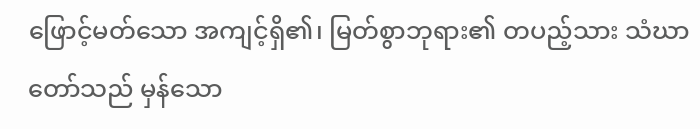ဖြောင့်မတ်သော အကျင့်ရှိ၏၊ မြတ်စွာဘုရား၏ တပည့်သား သံဃာတော်သည် မှန်သော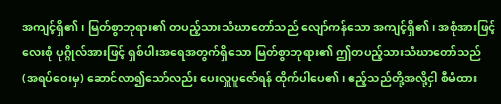အကျင့်ရှိ၏၊ မြတ်စွာဘုရား၏ တပည့်သားသံဃာတော်သည် လျော်ကန်သော အကျင့်ရှိ၏၊ အစုံအားဖြင့် လေးစုံ ပုဂ္ဂိုလ်အားဖြင့် ရှစ်ပါးအရေအတွက်ရှိသော မြတ်စွာဘုရား၏ ဤတပည့်သားသံဃာတော်သည် (အရပ်ဝေးမှ) ဆောင်လာ၍သော်လည်း ပေးလှူပူဇော်ရန် ထိုက်ပါပေ၏၊ ဧည့်သည်တို့အလို့ငှါ စီမံထား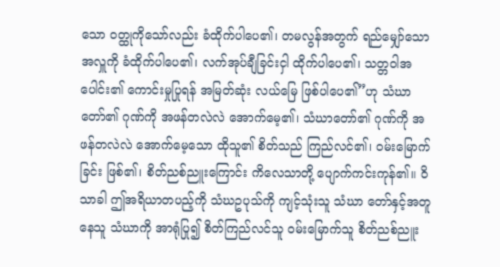သော ဝတ္ထုကိုသော်လည်း ခံထိုက်ပါပေ၏၊ တမလွန်အတွက် ရည်မျှော်သော အလှူကို ခံထိုက်ပါပေ၏၊ လက်အုပ်ချီခြင်းငှါ ထိုက်ပါပေ၏၊ သတ္တဝါအပေါင်း၏ ကောင်းမှုပြုရန် အမြတ်ဆုံး လယ်မြေ ဖြစ်ပါပေ၏”ဟု သံဃာတော်၏ ဂုဏ်ကို အဖန်တလဲလဲ အောက်မေ့၏၊ သံဃာတော်၏ ဂုဏ်ကို အဖန်တလဲလဲ အောက်မေ့သော ထိုသူ၏ စိတ်သည် ကြည်လင်၏၊ ဝမ်းမြောက်ခြင်း ဖြစ်၏၊ စိတ်ညစ်ညူးကြောင်း ကိလေသာတို့ ပျောက်ကင်းကုန်၏။ ဝိသာခါ ဤအရိယာတပည့်ကို သံဃဥပုသ်ကို ကျင့်သုံးသူ သံဃာ တော်နှင့်အတူနေသူ သံဃာကို အာရုံပြု၍ စိတ်ကြည်လင်သူ ဝမ်းမြောက်သူ စိတ်ညစ်ညူး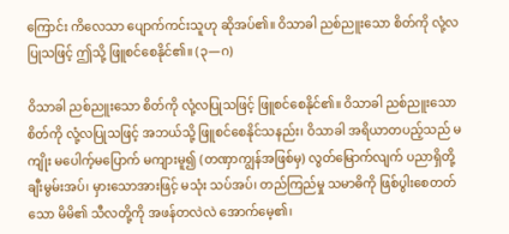ကြောင်း ကိလေသာ ပျောက်ကင်းသူဟု ဆိုအပ်၏။ ဝိသာခါ ညစ်ညူးသော စိတ်ကို လုံ့လပြုသဖြင့် ဤသို့ ဖြူစင်စေနိုင်၏။ (၃—ဂ)

ဝိသာခါ ညစ်ညူးသော စိတ်ကို လုံ့လပြုသဖြင့် ဖြူစင်စေနိုင်၏။ ဝိသာခါ ညစ်ညူးသော စိတ်ကို လုံ့လပြုသဖြင့် အဘယ်သို့ ဖြူစင်စေနိုင်သနည်း၊ ဝိသာခါ အရိယာတပည့်သည် မကျိုး မပေါက့်မပြောက် မကျားမူ၍ (တဏှာကျွန်အဖြစ်မှ) လွတ်မြောက်လျက် ပညာရှိတို့ ချီးမွမ်းအပ်၊ မှားသောအားဖြင့် မသုံး သပ်အပ်၊ တည်ကြည်မှု သမာဓိကို ဖြစ်ပွါးစေတတ်သော မိမိ၏ သီလတို့ကို အဖန်တလဲလဲ အောက်မေ့၏၊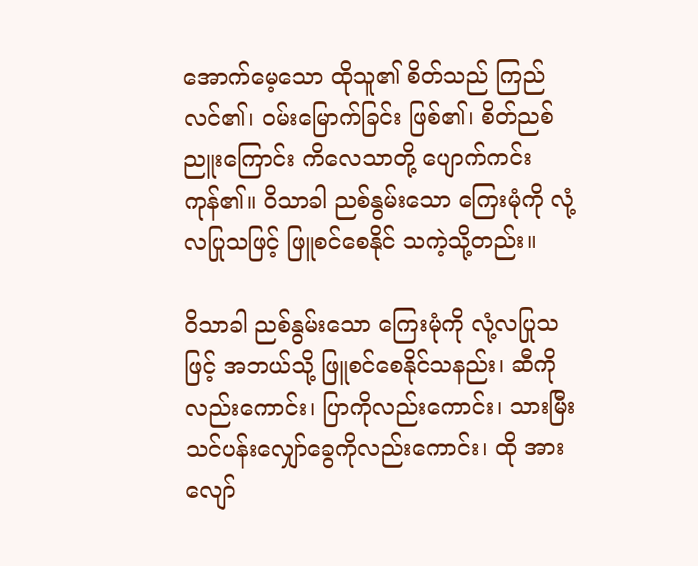အောက်မေ့သော ထိုသူ၏ စိတ်သည် ကြည်လင်၏၊ ဝမ်းမြောက်ခြင်း ဖြစ်၏၊ စိတ်ညစ်ညူးကြောင်း ကိလေသာတို့ ပျောက်ကင်းကုန်၏။ ဝိသာခါ ညစ်နွမ်းသော ကြေးမုံကို လုံ့လပြုသဖြင့် ဖြူစင်စေနိုင် သကဲ့သို့တည်း။

ဝိသာခါ ညစ်နွမ်းသော ကြေးမုံကို လုံ့လပြုသဖြင့် အဘယ်သို့ ဖြူစင်စေနိုင်သနည်း၊ ဆီကိုလည်းကောင်း၊ ပြာကိုလည်းကောင်း၊ သားမြီး သင်ပန်းလျှော်ခွေကိုလည်းကောင်း၊ ထို အားလျော်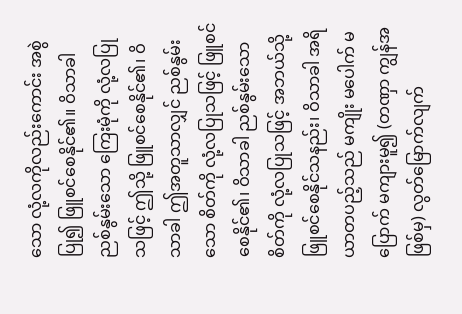သော လုံ့လကိုလည်းကောင်း အစွဲပြု၍ ဖြူစင်စေနိုင်၏။ ဝိသာခါ ညစ်နွမ်းသော ကြေးမုံကို လုံ့လပြုသဖြင့် ဤသို့ ဖြူစင်စေနိုင်၏၊ ဝိသာခါ ဤအတူသာလျှင် ညစ်နွမ်းသော စိတ်ကို လုံ့လပြုသဖြင့် ဖြူစင်စေနိုင်၏၊ ဝိသာခါ ညစ်နွမ်းသော စိတ်ကို လုံ့လပြုသဖြင့် အဘယ်သို့ ဖြူစင်စေနိုင်သနည်း၊ ဝိသာခါ အရိယာတပည့်သည် မကျိုး မပေါက် မပြောက် မကျားမူ၍ (တဏှာ ကျွန်အဖြစ်မှ) လွတ်မြောက်လျက်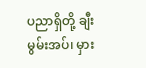ပညာရှိတို့ ချီးမွမ်းအပ်၊ မှား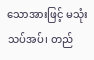သောအားဖြင့် မသုံးသပ်အပ်၊ တည်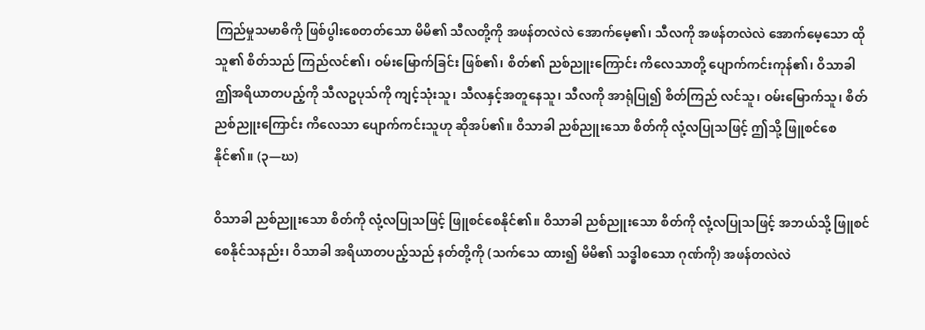ကြည်မှုသမာဓိကို ဖြစ်ပွါးစေတတ်သော မိမိ၏ သီလတို့ကို အဖန်တလဲလဲ အောက်မေ့၏၊ သီလကို အဖန်တလဲလဲ အောက်မေ့သော ထိုသူ၏ စိတ်သည် ကြည်လင်၏၊ ဝမ်းမြောက်ခြင်း ဖြစ်၏၊ စိတ်၏ ညစ်ညူးကြောင်း ကိလေသာတို့ ပျောက်ကင်းကုန်၏၊ ဝိသာခါ ဤအရိယာတပည့်ကို သီလဥပုသ်ကို ကျင့်သုံးသူ၊ သီလနှင့်အတူနေသူ၊ သီလကို အာရုံပြု၍ စိတ်ကြည် လင်သူ၊ ဝမ်းမြောက်သူ၊ စိတ်ညစ်ညူးကြောင်း ကိလေသာ ပျောက်ကင်းသူဟု ဆိုအပ်၏။ ဝိသာခါ ညစ်ညူးသော စိတ်ကို လုံ့လပြုသဖြင့် ဤသို့ ဖြူစင်စေနိုင်၏။ (၃—ဃ)

ဝိသာခါ ညစ်ညူးသော စိတ်ကို လုံ့လပြုသဖြင့် ဖြူစင်စေနိုင်၏။ ဝိသာခါ ညစ်ညူးသော စိတ်ကို လုံ့လပြုသဖြင့် အဘယ်သို့ ဖြူစင်စေနိုင်သနည်း၊ ဝိသာခါ အရိယာတပည့်သည် နတ်တို့ကို (သက်သေ ထား၍ မိမိ၏ သဒ္ဓါစသော ဂုဏ်ကို) အဖန်တလဲလဲ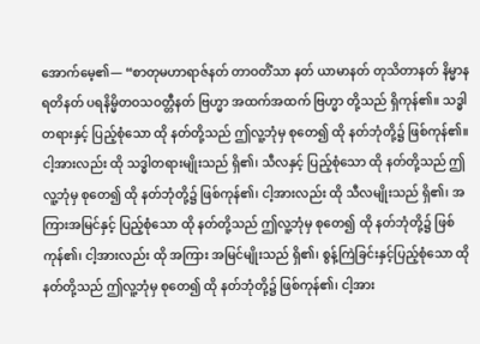အောက်မေ့၏— “စာတုမဟာရာဇ်နတ် တာဝတိံသာ နတ် ယာမာနတ် တုသိတာနတ် နိမ္မာနရတိနတ် ပရနိမ္မိတဝသဝတ္တီနတ် ဗြဟ္မာ အထက်အထက် ဗြဟ္မာ တို့သည် ရှိကုန်၏။ သဒ္ဓါတရားနှင့် ပြည့်စုံသော ထို နတ်တို့သည် ဤလူ့ဘုံမှ စုတေ၍ ထို နတ်ဘုံတို့၌ ဖြစ်ကုန်၏။ ငါ့အားလည်း ထို သဒ္ဓါတရားမျိုးသည် ရှိ၏၊ သီလနှင့် ပြည့်စုံသော ထို နတ်တို့သည် ဤလူ့ဘုံမှ စုတေ၍ ထို နတ်ဘုံတို့၌ ဖြစ်ကုန်၏၊ ငါ့အားလည်း ထို သီလမျိုးသည် ရှိ၏၊ အကြားအမြင်နှင့် ပြည့်စုံသော ထို နတ်တို့သည် ဤလူ့ဘုံမှ စုတေ၍ ထို နတ်ဘုံတို့၌ ဖြစ်ကုန်၏၊ ငါ့အားလည်း ထို အကြား အမြင်မျိုးသည် ရှိ၏၊ စွန့်ကြဲခြင်းနှင့်ပြည့်စုံသော ထို နတ်တို့သည် ဤလူ့ဘုံမှ စုတေ၍ ထို နတ်ဘုံတို့၌ ဖြစ်ကုန်၏၊ ငါ့အား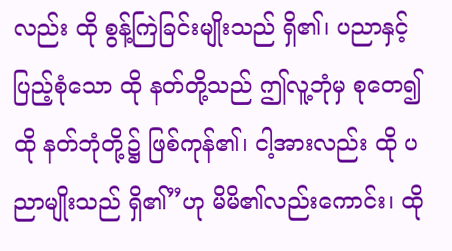လည်း ထို စွန့်ကြဲခြင်းမျိုးသည် ရှိ၏၊ ပညာနှင့် ပြည့်စုံသော ထို နတ်တို့သည် ဤလူ့ဘုံမှ စုတေ၍ ထို နတ်ဘုံတို့၌ ဖြစ်ကုန်၏၊ ငါ့အားလည်း ထို ပညာမျိုးသည် ရှိ၏”ဟု မိမိ၏လည်းကောင်း၊ ထို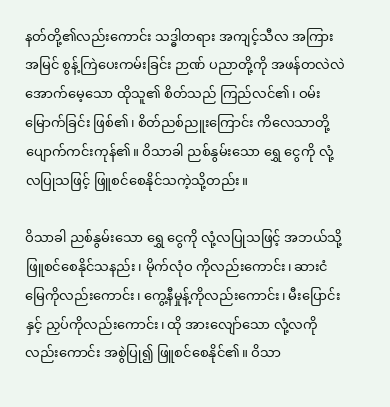နတ်တို့၏လည်းကောင်း သဒ္ဓါတရား အကျင့်သီလ အကြားအမြင် စွန့်ကြဲပေးကမ်းခြင်း ဉာဏ် ပညာတို့ကို အဖန်တလဲလဲ အောက်မေ့သော ထိုသူ၏ စိတ်သည် ကြည်လင်၏၊ ဝမ်းမြောက်ခြင်း ဖြစ်၏၊ စိတ်ညစ်ညူးကြောင်း ကိလေသာတို့ ပျောက်ကင်းကုန်၏။ ဝိသာခါ ညစ်နွမ်းသော ရွှေ ငွေကို လုံ့လပြုသဖြင့် ဖြူစင်စေနိုင်သကဲ့သို့တည်း။

ဝိသာခါ ညစ်နွမ်းသော ရွှေ ငွေကို လုံ့လပြုသဖြင့် အဘယ်သို့ ဖြူစင်စေနိုင်သနည်း၊ မိုက်လုံဝ ကိုလည်းကောင်း၊ ဆားငံမြေကိုလည်းကောင်း၊ ကွေ့နီမှုန့်ကိုလည်းကောင်း၊ မီးပြောင်းနှင့် ညှပ်ကိုလည်းကောင်း၊ ထို အားလျော်သော လုံ့လကိုလည်းကောင်း အစွဲပြု၍ ဖြူစင်စေနိုင်၏။ ဝိသာ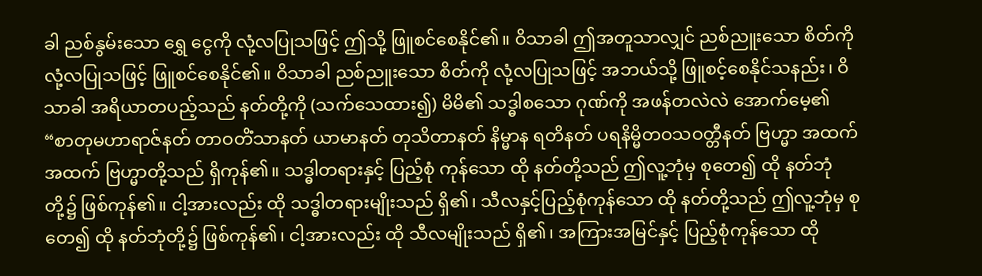ခါ ညစ်နွမ်းသော ရွှေ ငွေကို လုံ့လပြုသဖြင့် ဤသို့ ဖြူစင်စေနိုင်၏။ ဝိသာခါ ဤအတူသာလျှင် ညစ်ညူးသော စိတ်ကို လုံ့လပြုသဖြင့် ဖြူစင်စေနိုင်၏။ ဝိသာခါ ညစ်ညူးသော စိတ်ကို လုံ့လပြုသဖြင့် အဘယ်သို့ ဖြူစင့်စေနိုင်သနည်း၊ ဝိသာခါ အရိယာတပည့်သည် နတ်တို့ကို (သက်သေထား၍) မိမိ၏ သဒ္ဓါစသော ဂုဏ်ကို အဖန်တလဲလဲ အောက်မေ့၏ “စာတုမဟာရာဇ်နတ် တာဝတိံသာနတ် ယာမာနတ် တုသိတာနတ် နိမ္မာန ရတိနတ် ပရနိမ္မိတဝသဝတ္တီနတ် ဗြဟ္မာ အထက်အထက် ဗြဟ္မာတို့သည် ရှိကုန်၏။ သဒ္ဓါတရားနှင့် ပြည့်စုံ ကုန်သော ထို နတ်တို့သည် ဤလူ့ဘုံမှ စုတေ၍ ထို နတ်ဘုံတို့၌ ဖြစ်ကုန်၏။ ငါ့အားလည်း ထို သဒ္ဓါတရားမျိုးသည် ရှိ၏၊ သီလနှင့်ပြည့်စုံကုန်သော ထို နတ်တို့သည် ဤလူ့ဘုံမှ စုတေ၍ ထို နတ်ဘုံတို့၌ ဖြစ်ကုန်၏၊ ငါ့အားလည်း ထို သီလမျိုးသည် ရှိ၏၊ အကြားအမြင်နှင့် ပြည့်စုံကုန်သော ထို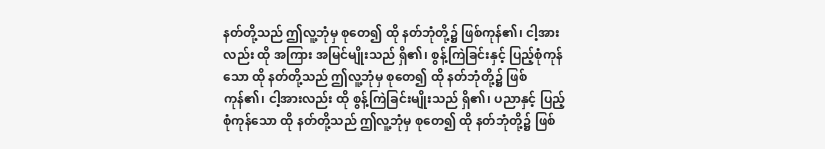နတ်တို့သည် ဤလူ့ဘုံမှ စုတေ၍ ထို နတ်ဘုံတို့၌ ဖြစ်ကုန်၏၊ ငါ့အားလည်း ထို အကြား အမြင်မျိုးသည် ရှိ၏၊ စွန့်ကြဲခြင်းနှင့် ပြည့်စုံကုန်သော ထို နတ်တို့သည် ဤလူ့ဘုံမှ စုတေ၍ ထို နတ်ဘုံတို့၌ ဖြစ်ကုန်၏၊ ငါ့အားလည်း ထို စွန့်ကြဲခြင်းမျိုးသည် ရှိ၏၊ ပညာနှင့် ပြည့်စုံကုန်သော ထို နတ်တို့သည် ဤလူ့ဘုံမှ စုတေ၍ ထို နတ်ဘုံတို့၌ ဖြစ်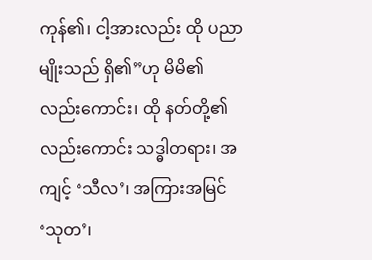ကုန်၏၊ ငါ့အားလည်း ထို ပညာမျိုးသည် ရှိ၏”ဟု မိမိ၏လည်းကောင်း၊ ထို နတ်တို့၏လည်းကောင်း သဒ္ဓါတရား၊ အကျင့် ‘သီလ’၊ အကြားအမြင် ‘သုတ’၊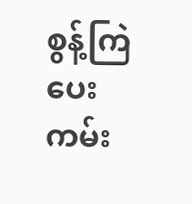စွန့်ကြဲပေးကမ်း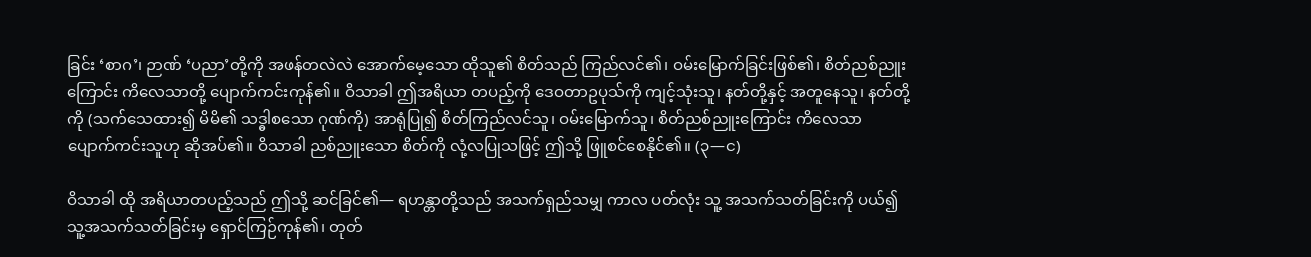ခြင်း ‘စာဂ’၊ ဉာဏ် ‘ပညာ’တို့ကို အဖန်တလဲလဲ အောက်မေ့သော ထိုသူ၏ စိတ်သည် ကြည်လင်၏၊ ဝမ်းမြောက်ခြင်းဖြစ်၏၊ စိတ်ညစ်ညူးကြောင်း ကိလေသာတို့ ပျောက်ကင်းကုန်၏။ ဝိသာခါ ဤအရိယာ တပည့်ကို ဒေဝတာဥပုသ်ကို ကျင့်သုံးသူ၊ နတ်တို့နှင့် အတူနေသူ၊ နတ်တို့ကို (သက်သေထား၍ မိမိ၏ သဒ္ဓါစသော ဂုဏ်ကို) အာရုံပြု၍ စိတ်ကြည်လင်သူ၊ ဝမ်းမြောက်သူ၊ စိတ်ညစ်ညူးကြောင်း ကိလေသာ ပျောက်ကင်းသူဟု ဆိုအပ်၏။ ဝိသာခါ ညစ်ညူးသော စိတ်ကို လုံ့လပြုသဖြင့် ဤသို့ ဖြူစင်စေနိုင်၏။ (၃—င)

ဝိသာခါ ထို အရိယာတပည့်သည် ဤသို့ ဆင်ခြင်၏— ရဟန္တာတို့သည် အသက်ရှည်သမျှ ကာလ ပတ်လုံး သူ့ အသက်သတ်ခြင်းကို ပယ်၍ သူ့အသက်သတ်ခြင်းမှ ရှောင်ကြဉ်ကုန်၏၊ တုတ်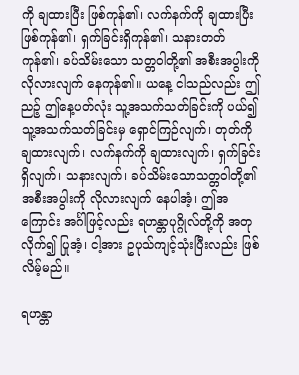ကို ချထားပြီး ဖြစ်ကုန်၏၊ လက်နက်ကို ချထားပြီးဖြစ်ကုန်၏၊ ရှက်ခြင်းရှိကုန်၏၊ သနားတတ်ကုန်၏၊ ခပ်သိမ်းသော သတ္တဝါတို့၏ အစီးအပွါးကို လိုလားလျက် နေကုန်၏။ ယနေ့ ငါသည်လည်း ဤညဉ့် ဤနေ့ပတ်လုံး သူ့အသက်သတ်ခြင်းကို ပယ်၍ သူ့အသက်သတ်ခြင်းမှ ရှောင်ကြဉ်လျက်၊ တုတ်ကို ချထားလျက်၊ လက်နက်ကို ချထားလျက်၊ ရှက်ခြင်းရှိလျက်၊ သနားလျက်၊ ခပ်သိမ်းသောသတ္တဝါတို့၏ အစီးအပွါးကို လိုလားလျက် နေပါအံ့၊ ဤအကြောင်း အင်္ဂါဖြင့်လည်း ရဟန္တာပုဂ္ဂိုလ်တို့ကို အတုလိုက်၍ ပြုအံ့၊ ငါ့အား ဥပုသ်ကျင့်သုံးပြီးလည်း ဖြစ်လိမ့်မည်။

ရဟန္တာ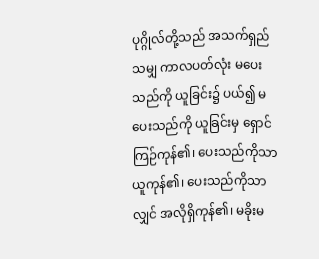ပုဂ္ဂိုလ်တို့သည် အသက်ရှည်သမျှ ကာလပတ်လုံး မပေးသည်ကို ယူခြင်း၌ ပယ်၍ မပေးသည်ကို ယူခြင်းမှ ရှောင်ကြဉ်ကုန်၏၊ ပေးသည်ကိုသာ ယူကုန်၏၊ ပေးသည်ကိုသာလျှင် အလိုရှိကုန်၏၊ မခိုးမ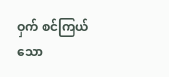ဝှက် စင်ကြယ်သော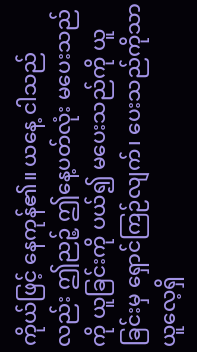ကိုယ်ဖြင့် နေကုန်၏။ ယနေ့ ငါသည်လည်း ဤညဉ့် ဤနေ့ပတ်လုံး မပေးသည်ကို ယူခြင်းကို ပယ်၍ မပေးသည်ကို ယူခြင်းမှ ရှောင်ကြဉ်လျက်၊ ပေးသည်ကိုသာ ယူလေ့ရှိ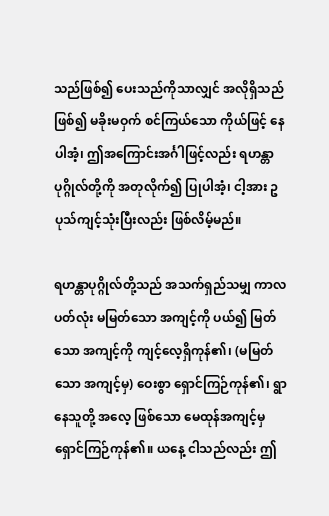သည်ဖြစ်၍ ပေးသည်ကိုသာလျှင် အလိုရှိသည်ဖြစ်၍ မခိုးမဝှက် စင်ကြယ်သော ကိုယ်ဖြင့် နေပါအံ့၊ ဤအကြောင်းအင်္ဂါဖြင့်လည်း ရဟန္တာပုဂ္ဂိုလ်တို့ကို အတုလိုက်၍ ပြုပါအံ့၊ ငါ့အား ဥပုသ်ကျင့်သုံးပြီးလည်း ဖြစ်လိမ့်မည်။

ရဟန္တာပုဂ္ဂိုလ်တို့သည် အသက်ရှည်သမျှ ကာလပတ်လုံး မမြတ်သော အကျင့်ကို ပယ်၍ မြတ်သော အကျင့်ကို ကျင့်လေ့ရှိကုန်၏၊ (မမြတ်သော အကျင့်မှ) ဝေးစွာ ရှောင်ကြဉ်ကုန်၏၊ ရွာနေသူတို့ အလေ့ ဖြစ်သော မေထုန်အကျင့်မှ ရှောင်ကြဉ်ကုန်၏။ ယနေ့ ငါသည်လည်း ဤ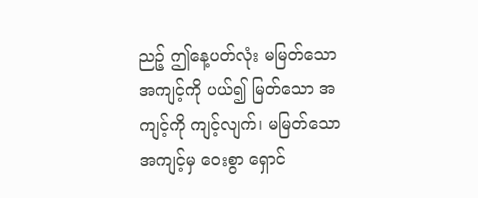ညဉ့် ဤနေ့ပတ်လုံး မမြတ်သော အကျင့်ကို ပယ်၍ မြတ်သော အကျင့်ကို ကျင့်လျက်၊ မမြတ်သော အကျင့်မှ ဝေးစွာ ရှောင်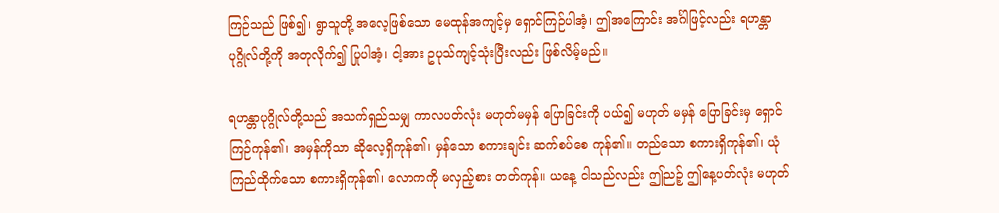ကြဉ်သည် ဖြစ်၍၊ ရွာသူတို့ အလေ့ဖြစ်သော မေထုန်အကျင့်မှ ရှောင်ကြဉ်ပါအံ့၊ ဤအကြောင်း အင်္ဂါဖြင့်လည်း ရဟန္တာပုဂ္ဂိုလ်တို့ကို အတုလိုက်၍ ပြုပါအံ့၊ ငါ့အား ဥပုသ်ကျင့်သုံးပြီးလည်း ဖြစ်လိမ့်မည်။

ရဟန္တာပုဂ္ဂိုလ်တို့သည် အသက်ရှည်သမျှ ကာလပတ်လုံး မဟုတ်မမှန် ပြောခြင်းကို ပယ်၍ မဟုတ် မမှန် ပြောခြင်းမှ ရှောင်ကြဉ်ကုန်၏၊ အမှန်ကိုသာ ဆိုလေ့ရှိကုန်၏၊ မှန်သော စကားချင်း ဆက်စပ်စေ ကုန်၏။ တည်သော စကားရှိကုန်၏၊ ယုံကြည်ထိုက်သော စကားရှိကုန်၏၊ လောကကို မလှည့်စား တတ်ကုန်။ ယနေ့ ငါသည်လည်း ဤညဉ့် ဤနေ့ပတ်လုံး မဟုတ်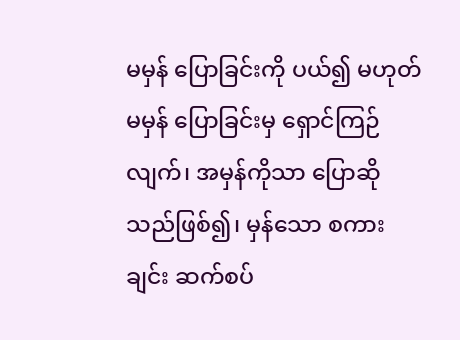မမှန် ပြောခြင်းကို ပယ်၍ မဟုတ်မမှန် ပြောခြင်းမှ ရှောင်ကြဉ်လျက်၊ အမှန်ကိုသာ ပြောဆိုသည်ဖြစ်၍၊ မှန်သော စကားချင်း ဆက်စပ်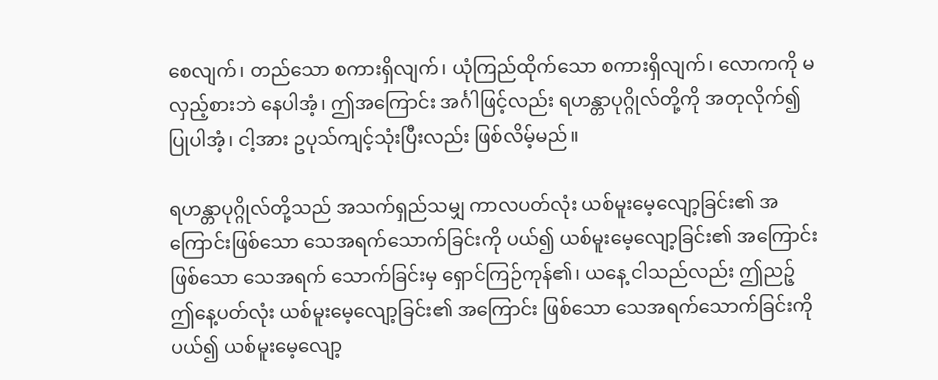စေလျက်၊ တည်သော စကားရှိလျက်၊ ယုံကြည်ထိုက်သော စကားရှိလျက်၊ လောကကို မလှည့်စားဘဲ နေပါအံ့၊ ဤအကြောင်း အင်္ဂါဖြင့်လည်း ရဟန္တာပုဂ္ဂိုလ်တို့ကို အတုလိုက်၍ ပြုပါအံ့၊ ငါ့အား ဥပုသ်ကျင့်သုံးပြီးလည်း ဖြစ်လိမ့်မည်။

ရဟန္တာပုဂ္ဂိုလ်တို့သည် အသက်ရှည်သမျှ ကာလပတ်လုံး ယစ်မူးမေ့လျော့ခြင်း၏ အကြောင်းဖြစ်သော သေအရက်သောက်ခြင်းကို ပယ်၍ ယစ်မူးမေ့လျော့ခြင်း၏ အကြောင်းဖြစ်သော သေအရက် သောက်ခြင်းမှ ရှောင်ကြဉ်ကုန်၏၊ ယနေ့ ငါသည်လည်း ဤညဉ့် ဤနေ့ပတ်လုံး ယစ်မူးမေ့လျော့ခြင်း၏ အကြောင်း ဖြစ်သော သေအရက်သောက်ခြင်းကို ပယ်၍ ယစ်မူးမေ့လျော့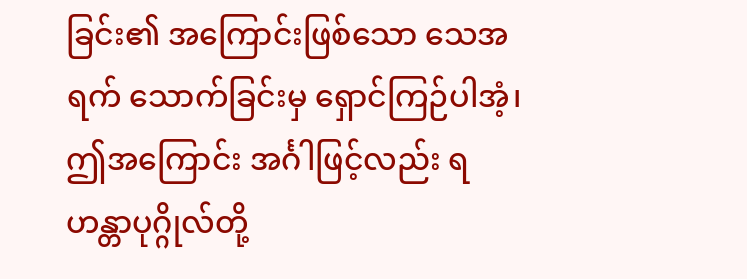ခြင်း၏ အကြောင်းဖြစ်သော သေအရက် သောက်ခြင်းမှ ရှောင်ကြဉ်ပါအံ့၊ ဤအကြောင်း အင်္ဂါဖြင့်လည်း ရဟန္တာပုဂ္ဂိုလ်တို့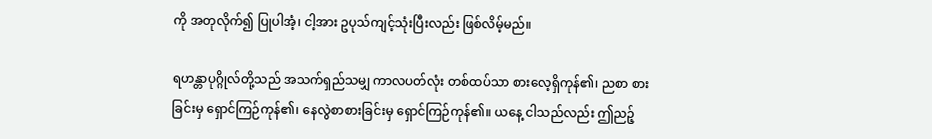ကို အတုလိုက်၍ ပြုပါအံ့၊ ငါ့အား ဥပုသ်ကျင့်သုံးပြီးလည်း ဖြစ်လိမ့်မည်။

ရဟန္တာပုဂ္ဂိုလ်တို့သည် အသက်ရှည်သမျှ ကာလပတ်လုံး တစ်ထပ်သာ စားလေ့ရှိကုန်၏၊ ညစာ စားခြင်းမှ ရှောင်ကြဉ်ကုန်၏၊ နေလွဲစာစားခြင်းမှ ရှောင်ကြဉ်ကုန်၏။ ယနေ့ ငါသည်လည်း ဤညဉ့်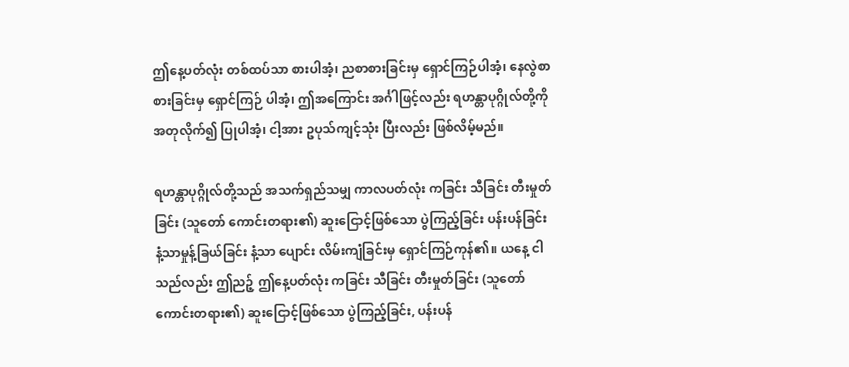ဤနေ့ပတ်လုံး တစ်ထပ်သာ စားပါအံ့၊ ညစာစားခြင်းမှ ရှောင်ကြဉ်ပါအံ့၊ နေလွဲစာစားခြင်းမှ ရှောင်ကြဉ် ပါအံ့၊ ဤအကြောင်း အင်္ဂါဖြင့်လည်း ရဟန္တာပုဂ္ဂိုလ်တို့ကို အတုလိုက်၍ ပြုပါအံ့၊ ငါ့အား ဥပုသ်ကျင့်သုံး ပြီးလည်း ဖြစ်လိမ့်မည်။

ရဟန္တာပုဂ္ဂိုလ်တို့သည် အသက်ရှည်သမျှ ကာလပတ်လုံး ကခြင်း သီခြင်း တီးမှုတ်ခြင်း (သူတော် ကောင်းတရား၏) ဆူးငြောင့်ဖြစ်သော ပွဲကြည့်ခြင်း ပန်းပန်ခြင်း နံ့သာမှုန့်ခြယ်ခြင်း နံ့သာ ပျောင်း လိမ်းကျံခြင်းမှ ရှောင်ကြဉ်ကုန်၏။ ယနေ့ ငါသည်လည်း ဤညဉ့် ဤနေ့ပတ်လုံး ကခြင်း သီခြင်း တီးမှုတ်ခြင်း (သူတော်ကောင်းတရား၏) ဆူးငြောင့်ဖြစ်သော ပွဲကြည့်ခြင်း, ပန်းပန်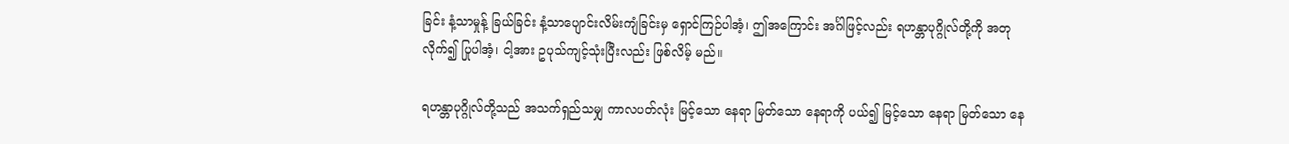ခြင်း နံ့သာမှုန့် ခြယ်ခြင်း နံ့သာပျောင်းလိမ်းကျံခြင်းမှ ရှောင်ကြဉ်ပါအံ့၊ ဤအကြောင်း အင်္ဂါဖြင့်လည်း ရဟန္တာပုဂ္ဂိုလ်တို့ကို အတုလိုက်၍ ပြုပါအံ့၊ ငါ့အား ဥပုသ်ကျင့်သုံးပြီးလည်း ဖြစ်လိမ့် မည်။

ရဟန္တာပုဂ္ဂိုလ်တို့သည် အသက်ရှည်သမျှ ကာလပတ်လုံး မြင့်သော နေရာ မြတ်သော နေရာကို ပယ်၍ မြင့်သော နေရာ မြတ်သော နေ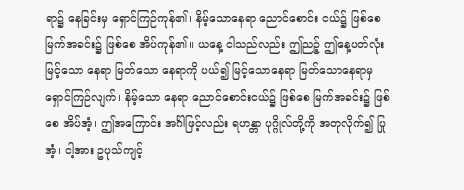ရာ၌ နေခြင်းမှ ရှောင်ကြဉ်ကုန်၏၊ နိမ့်သောနေရာ ညောင်စောင်း ငယ်၌ ဖြစ်စေ မြက်အခင်း၌ ဖြစ်စေ အိပ်ကုန်၏။ ယနေ့ ငါသည်လည်း ဤညဉ့် ဤနေ့ပတ်လုံး မြင့်သော နေရာ မြတ်သော နေရာကို ပယ်၍ မြင့်သောနေရာ မြတ်သောနေရာမှ ရှောင်ကြဉ်လျက်၊ နိမ့်သော နေရာ ညောင်စောင်းငယ်၌ ဖြစ်စေ မြက်အခင်း၌ ဖြစ်စေ အိပ်အံ့၊ ဤအကြောင်း အင်္ဂါဖြင့်လည်း ရဟန္တာ ပုဂ္ဂိုလ်တို့ကို အတုလိုက်၍ ပြုအံ့၊ ငါ့အား ဥပုသ်ကျင့်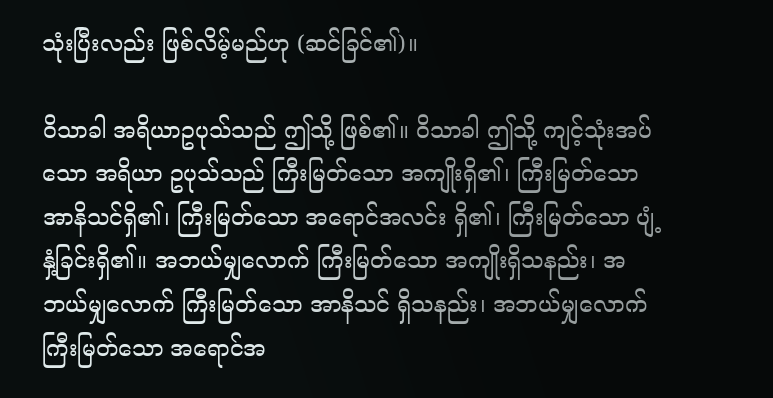သုံးပြီးလည်း ဖြစ်လိမ့်မည်ဟု (ဆင်ခြင်၏)။

ဝိသာခါ အရိယာဥပုသ်သည် ဤသို့ ဖြစ်၏။ ဝိသာခါ ဤသို့ ကျင့်သုံးအပ်သော အရိယာ ဥပုသ်သည် ကြီးမြတ်သော အကျိုးရှိ၏၊ ကြီးမြတ်သော အာနိသင်ရှိ၏၊ ကြီးမြတ်သော အရောင်အလင်း ရှိ၏၊ ကြီးမြတ်သော ပျံ့နှံ့ခြင်းရှိ၏။ အဘယ်မျှလောက် ကြီးမြတ်သော အကျိုးရှိသနည်း၊ အဘယ်မျှလောက် ကြီးမြတ်သော အာနိသင် ရှိသနည်း၊ အဘယ်မျှလောက် ကြီးမြတ်သော အရောင်အ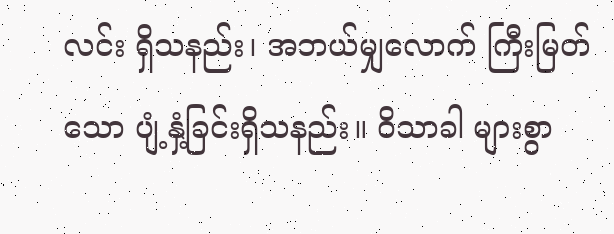လင်း ရှိသနည်း၊ အဘယ်မျှလောက် ကြီးမြတ်သော ပျံ့နှံ့ခြင်းရှိသနည်း။ ဝိသာခါ များစွာ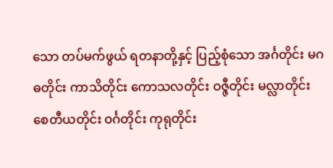သော တပ်မက်ဖွယ် ရတနာတို့နှင့် ပြည့်စုံသော အင်္ဂတိုင်း မဂဓတိုင်း ကာသိတိုင်း ကောသလတိုင်း ဝဇ္ဇီတိုင်း မလ္လာတိုင်း စေတီယတိုင်း ဝင်္ဂတိုင်း ကုရုတိုင်း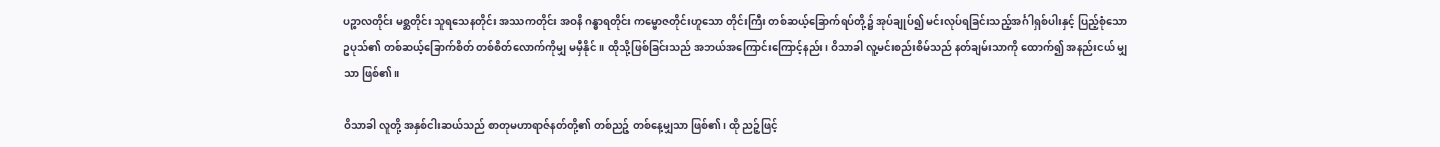ပဉ္စာလတိုင်း မစ္ဆတိုင်း သူရသေနတိုင်း အဿကတိုင်း အဝနိ ဂန္ဓာရတိုင်း ကမ္ဗောဇတိုင်းဟူသော တိုင်းကြီး တစ်ဆယ့်ခြောက်ရပ်တို့၌ အုပ်ချုပ်၍ မင်းလုပ်ရခြင်းသည့်အင်္ဂါရှစ်ပါးနှင့် ပြည့်စုံသော ဥပုသ်၏ တစ်ဆယ့်ခြောက်စိတ် တစ်စိတ်လောက်ကိုမျှ မမှီနိုင်။ ထိုသို့ဖြစ်ခြင်းသည် အဘယ်အကြောင်းကြောင့်နည်း၊ ဝိသာခါ လူ့မင်းစည်းစိမ်သည် နတ်ချမ်းသာကို ထောက်၍ အနည်းငယ် မျှသာ ဖြစ်၏။

ဝိသာခါ လူတို့ အနှစ်ငါးဆယ်သည် စာတုမဟာရာဇ်နတ်တို့၏ တစ်ညဉ့် တစ်နေ့မျှသာ ဖြစ်၏၊ ထို ညဉ့်ဖြင့်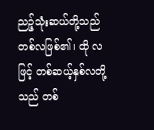ညဉ့်သုံးဆယ်တို့သည် တစ်လဖြစ်၏၊ ထို လဖြင့် တစ်ဆယ့်နှစ်လတို့သည် တစ်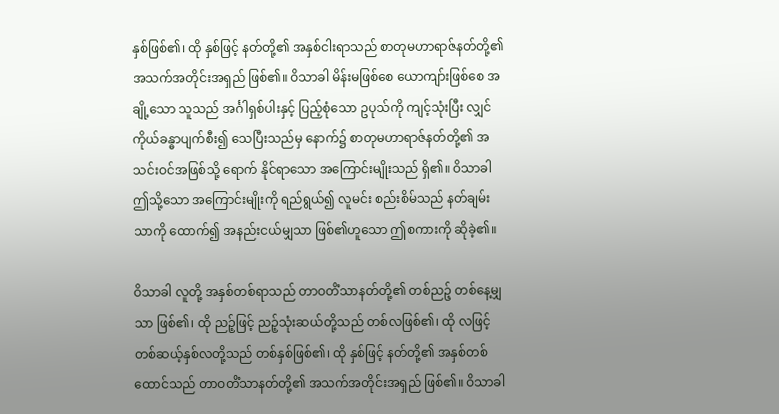နှစ်ဖြစ်၏၊ ထို နှစ်ဖြင့် နတ်တို့၏ အနှစ်ငါးရာသည် စာတုမဟာရာဇ်နတ်တို့၏ အသက်အတိုင်းအရှည် ဖြစ်၏။ ဝိသာခါ မိန်းမဖြစ်စေ ယောကျာ်းဖြစ်စေ အချို့သော သူသည် အင်္ဂါရှစ်ပါးနှင့် ပြည့်စုံသော ဥပုသ်ကို ကျင့်သုံးပြီး လျှင် ကိုယ်ခန္ဓာပျက်စီး၍ သေပြီးသည်မှ နောက်၌ စာတုမဟာရာဇ်နတ်တို့၏ အသင်းဝင်အဖြစ်သို့ ရောက် နိုင်ရာသော အကြောင်းမျိုးသည် ရှိ၏။ ဝိသာခါ ဤသို့သော အကြောင်းမျိုးကို ရည်ရွယ်၍ လူမင်း စည်းစိမ်သည် နတ်ချမ်းသာကို ထောက်၍ အနည်းငယ်မျှသာ ဖြစ်၏ဟူသော ဤစကားကို ဆိုခဲ့၏။

ဝိသာခါ လူတို့ အနှစ်တစ်ရာသည် တာဝတိံသာနတ်တို့၏ တစ်ညဉ့် တစ်နေ့မျှသာ ဖြစ်၏၊ ထို ညဉ့်ဖြင့် ညဉ့်သုံးဆယ်တို့သည် တစ်လဖြစ်၏၊ ထို လဖြင့် တစ်ဆယ့်နှစ်လတို့သည် တစ်နှစ်ဖြစ်၏၊ ထို နှစ်ဖြင့် နတ်တို့၏ အနှစ်တစ်ထောင်သည် တာဝတိံသာနတ်တို့၏ အသက်အတိုင်းအရှည် ဖြစ်၏။ ဝိသာခါ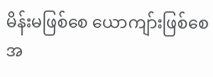မိန်းမဖြစ်စေ ယောကျာ်းဖြစ်စေ အ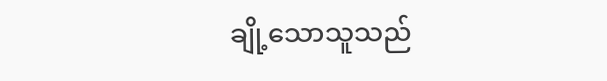ချို့သောသူသည်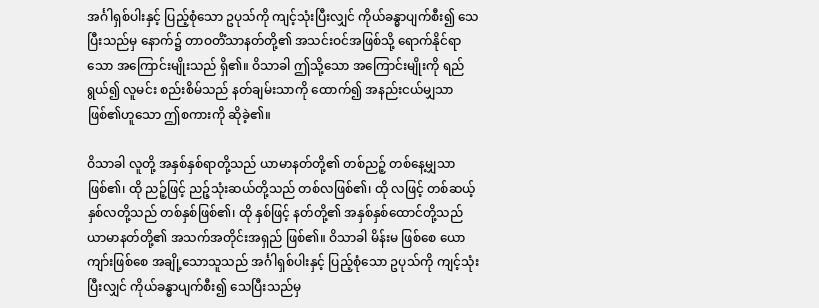အင်္ဂါရှစ်ပါးနှင့် ပြည့်စုံသော ဥပုသ်ကို ကျင့်သုံးပြီးလျှင် ကိုယ်ခန္ဓာပျက်စီး၍ သေပြီးသည်မှ နောက်၌ တာဝတိံသာနတ်တို့၏ အသင်းဝင်အဖြစ်သို့ ရောက်နိုင်ရာသော အကြောင်းမျိုးသည် ရှိ၏။ ဝိသာခါ ဤသို့သော အကြောင်းမျိုးကို ရည်ရွယ်၍ လူမင်း စည်းစိမ်သည် နတ်ချမ်းသာကို ထောက်၍ အနည်းငယ်မျှသာ ဖြစ်၏ဟူသော ဤစကားကို ဆိုခဲ့၏။

ဝိသာခါ လူတို့ အနှစ်နှစ်ရာတို့သည် ယာမာနတ်တို့၏ တစ်ညဉ့် တစ်နေ့မျှသာ ဖြစ်၏၊ ထို ညဉ့်ဖြင့် ညဉ့်သုံးဆယ်တို့သည် တစ်လဖြစ်၏၊ ထို လဖြင့် တစ်ဆယ့်နှစ်လတို့သည် တစ်နှစ်ဖြစ်၏၊ ထို နှစ်ဖြင့် နတ်တို့၏ အနှစ်နှစ်ထောင်တို့သည် ယာမာနတ်တို့၏ အသက်အတိုင်းအရှည် ဖြစ်၏။ ဝိသာခါ မိန်းမ ဖြစ်စေ ယောကျာ်းဖြစ်စေ အချို့သောသူသည် အင်္ဂါရှစ်ပါးနှင့် ပြည့်စုံသော ဥပုသ်ကို ကျင့်သုံးပြီးလျှင် ကိုယ်ခန္ဓာပျက်စီး၍ သေပြီးသည်မှ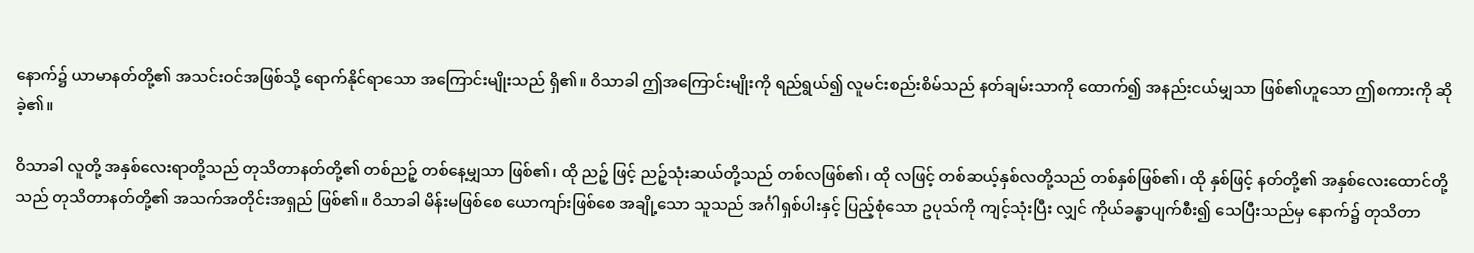နောက်၌ ယာမာနတ်တို့၏ အသင်းဝင်အဖြစ်သို့ ရောက်နိုင်ရာသော အကြောင်းမျိုးသည် ရှိ၏။ ဝိသာခါ ဤအကြောင်းမျိုးကို ရည်ရွယ်၍ လူမင်းစည်းစိမ်သည် နတ်ချမ်းသာကို ထောက်၍ အနည်းငယ်မျှသာ ဖြစ်၏ဟူသော ဤစကားကို ဆိုခဲ့၏။

ဝိသာခါ လူတို့ အနှစ်လေးရာတို့သည် တုသိတာနတ်တို့၏ တစ်ညဉ့် တစ်နေ့မျှသာ ဖြစ်၏၊ ထို ညဉ့် ဖြင့် ညဉ့်သုံးဆယ်တို့သည် တစ်လဖြစ်၏၊ ထို လဖြင့် တစ်ဆယ့်နှစ်လတို့သည် တစ်နှစ်ဖြစ်၏၊ ထို နှစ်ဖြင့် နတ်တို့၏ အနှစ်လေးထောင်တို့သည် တုသိတာနတ်တို့၏ အသက်အတိုင်းအရှည် ဖြစ်၏။ ဝိသာခါ မိန်းမဖြစ်စေ ယောကျာ်းဖြစ်စေ အချို့သော သူသည် အင်္ဂါရှစ်ပါးနှင့် ပြည့်စုံသော ဥပုသ်ကို ကျင့်သုံးပြီး လျှင် ကိုယ်ခန္ဓာပျက်စီး၍ သေပြီးသည်မှ နောက်၌ တုသိတာ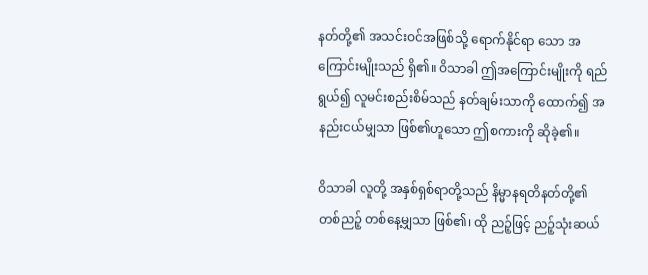နတ်တို့၏ အသင်းဝင်အဖြစ်သို့ ရောက်နိုင်ရာ သော အကြောင်းမျိုးသည် ရှိ၏။ ဝိသာခါ ဤအကြောင်းမျိုးကို ရည်ရွယ်၍ လူမင်းစည်းစိမ်သည် နတ်ချမ်းသာကို ထောက်၍ အနည်းငယ်မျှသာ ဖြစ်၏ဟူသော ဤစကားကို ဆိုခဲ့၏။

ဝိသာခါ လူတို့ အနှစ်ရှစ်ရာတို့သည် နိမ္မာနရတိနတ်တို့၏ တစ်ညဉ့် တစ်နေ့မျှသာ ဖြစ်၏၊ ထို ညဉ့်ဖြင့် ညဉ့်သုံးဆယ်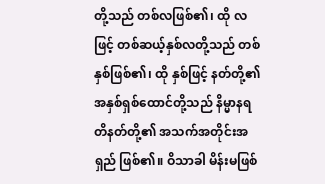တို့သည် တစ်လဖြစ်၏၊ ထို လဖြင့် တစ်ဆယ့်နှစ်လတို့သည် တစ်နှစ်ဖြစ်၏၊ ထို နှစ်ဖြင့် နတ်တို့၏ အနှစ်ရှစ်ထောင်တို့သည် နိမ္မာနရတိနတ်တို့၏ အသက်အတိုင်းအရှည် ဖြစ်၏။ ဝိသာခါ မိန်းမဖြစ်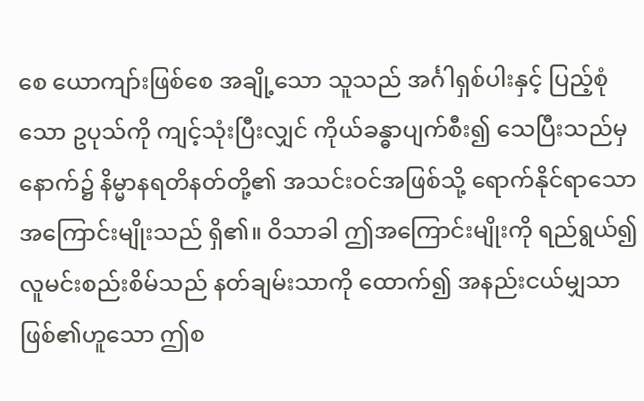စေ ယောကျာ်းဖြစ်စေ အချို့သော သူသည် အင်္ဂါရှစ်ပါးနှင့် ပြည့်စုံသော ဥပုသ်ကို ကျင့်သုံးပြီးလျှင် ကိုယ်ခန္ဓာပျက်စီး၍ သေပြီးသည်မှ နောက်၌ နိမ္မာနရတိနတ်တို့၏ အသင်းဝင်အဖြစ်သို့ ရောက်နိုင်ရာသော အကြောင်းမျိုးသည် ရှိ၏။ ဝိသာခါ ဤအကြောင်းမျိုးကို ရည်ရွယ်၍ လူမင်းစည်းစိမ်သည် နတ်ချမ်းသာကို ထောက်၍ အနည်းငယ်မျှသာ ဖြစ်၏ဟူသော ဤစ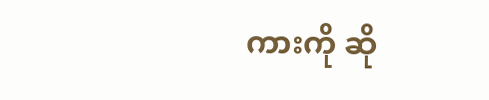ကားကို ဆို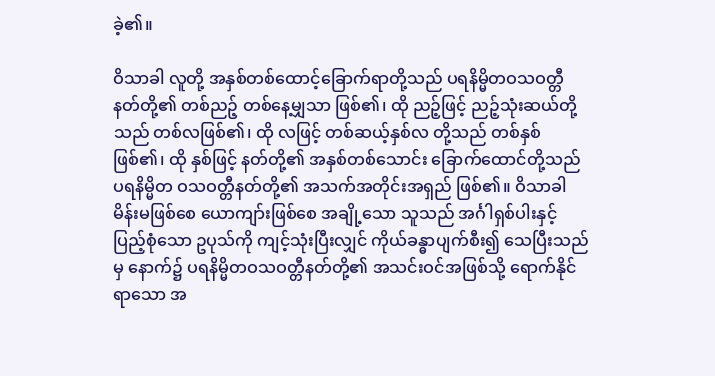ခဲ့၏။

ဝိသာခါ လူတို့ အနှစ်တစ်ထောင့်ခြောက်ရာတို့သည် ပရနိမ္မိတဝသဝတ္တီနတ်တို့၏ တစ်ညဉ့် တစ်နေ့မျှသာ ဖြစ်၏၊ ထို ညဉ့်ဖြင့် ညဉ့်သုံးဆယ်တို့သည် တစ်လဖြစ်၏၊ ထို လဖြင့် တစ်ဆယ့်နှစ်လ တို့သည် တစ်နှစ်ဖြစ်၏၊ ထို နှစ်ဖြင့် နတ်တို့၏ အနှစ်တစ်သောင်း ခြောက်ထောင်တို့သည် ပရနိမ္မိတ ဝသဝတ္တီနတ်တို့၏ အသက်အတိုင်းအရှည် ဖြစ်၏။ ဝိသာခါ မိန်းမဖြစ်စေ ယောကျာ်းဖြစ်စေ အချို့သော သူသည် အင်္ဂါရှစ်ပါးနှင့် ပြည့်စုံသော ဥပုသ်ကို ကျင့်သုံးပြီးလျှင် ကိုယ်ခန္ဓာပျက်စီး၍ သေပြီးသည်မှ နောက်၌ ပရနိမ္မိတဝသဝတ္တီနတ်တို့၏ အသင်းဝင်အဖြစ်သို့ ရောက်နိုင်ရာသော အ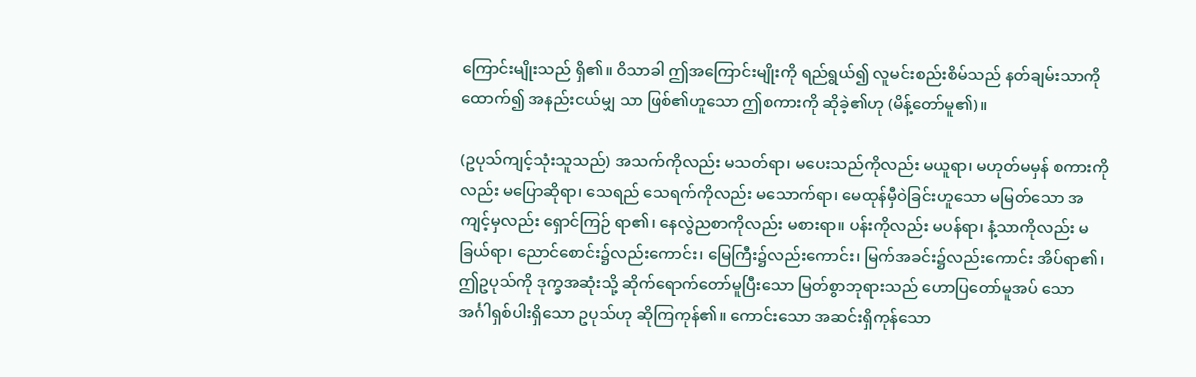ကြောင်းမျိုးသည် ရှိ၏။ ဝိသာခါ ဤအကြောင်းမျိုးကို ရည်ရွယ်၍ လူမင်းစည်းစိမ်သည် နတ်ချမ်းသာကို ထောက်၍ အနည်းငယ်မျှ သာ ဖြစ်၏ဟူသော ဤစကားကို ဆိုခဲ့၏ဟု (မိန့်တော်မူ၏)။

(ဥပုသ်ကျင့်သုံးသူသည်) အသက်ကိုလည်း မသတ်ရာ၊ မပေးသည်ကိုလည်း မယူရာ၊ မဟုတ်မမှန် စကားကိုလည်း မပြောဆိုရာ၊ သေရည် သေရက်ကိုလည်း မသောက်ရာ၊ မေထုန်မှီဝဲခြင်းဟူသော မမြတ်သော အကျင့်မှလည်း ရှောင်ကြဉ် ရာ၏၊ နေလွဲညစာကိုလည်း မစားရာ။ ပန်းကိုလည်း မပန်ရာ၊ နံ့သာကိုလည်း မခြယ်ရာ၊ ညောင်စောင်း၌လည်းကောင်း၊ မြေကြီး၌လည်းကောင်း၊ မြက်အခင်း၌လည်းကောင်း အိပ်ရာ၏၊ ဤဥပုသ်ကို ဒုက္ခအဆုံးသို့ ဆိုက်ရောက်တော်မူပြီးသော မြတ်စွာဘုရားသည် ဟောပြတော်မူအပ် သော အင်္ဂါရှစ်ပါးရှိသော ဥပုသ်ဟု ဆိုကြကုန်၏။ ကောင်းသော အဆင်းရှိကုန်သော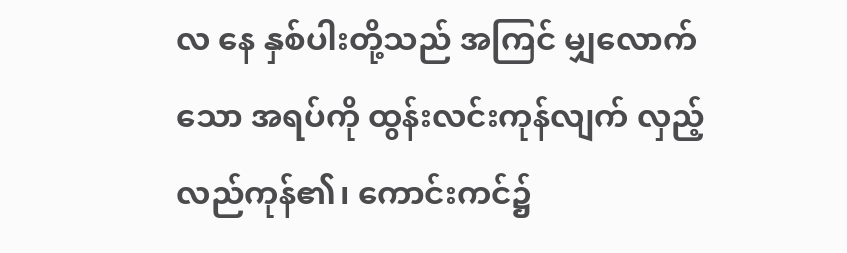လ နေ နှစ်ပါးတို့သည် အကြင် မျှလောက်သော အရပ်ကို ထွန်းလင်းကုန်လျက် လှည့်လည်ကုန်၏၊ ကောင်းကင်၌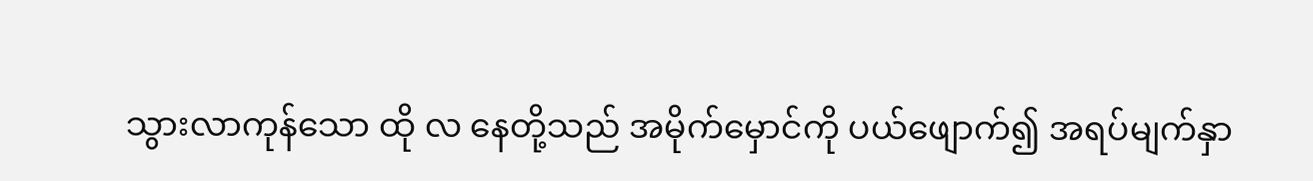သွားလာကုန်သော ထို လ နေတို့သည် အမိုက်မှောင်ကို ပယ်ဖျောက်၍ အရပ်မျက်နှာ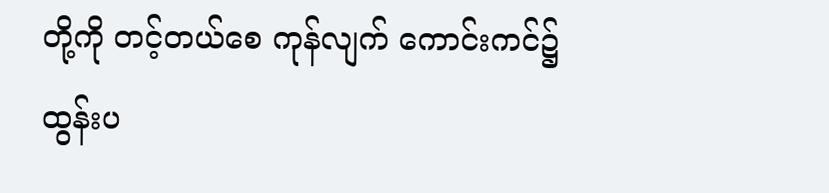တို့ကို တင့်တယ်စေ ကုန်လျက် ကောင်းကင်၌ ထွန်းပ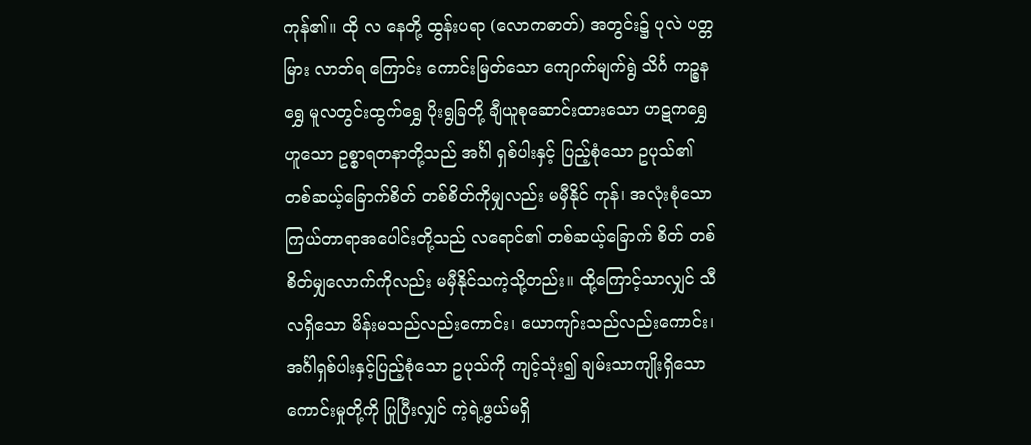ကုန်၏။ ထို လ နေတို့ ထွန်းပရာ (လောကဓာတ်) အတွင်း၌ ပုလဲ ပတ္တမြား လာဘ်ရ ကြောင်း ကောင်းမြတ်သော ကျောက်မျက်ရွဲ သိင်္ဂ ကဉ္စနရွှေ မူလတွင်းထွက်ရွှေ ပိုးရွခြတို့ ချီယူစုဆောင်းထားသော ဟဋကရွှေဟူသော ဥစ္စာရတနာတို့သည် အင်္ဂါ ရှစ်ပါးနှင့် ပြည့်စုံသော ဥပုသ်၏ တစ်ဆယ့်ခြောက်စိတ် တစ်စိတ်ကိုမျှလည်း မမှီနိုင် ကုန်၊ အလုံးစုံသော ကြယ်တာရာအပေါင်းတို့သည် လရောင်၏ တစ်ဆယ့်ခြောက် စိတ် တစ်စိတ်မျှလောက်ကိုလည်း မမှီနိုင်သကဲ့သို့တည်း။ ထို့ကြောင့်သာလျှင် သီလရှိသော မိန်းမသည်လည်းကောင်း၊ ယောကျာ်းသည်လည်းကောင်း၊ အင်္ဂါရှစ်ပါးနှင့်ပြည့်စုံသော ဥပုသ်ကို ကျင့်သုံး၍ ချမ်းသာကျိုးရှိသော ကောင်းမှုတို့ကို ပြုပြီးလျှင် ကဲ့ရဲ့ဖွယ်မရှိ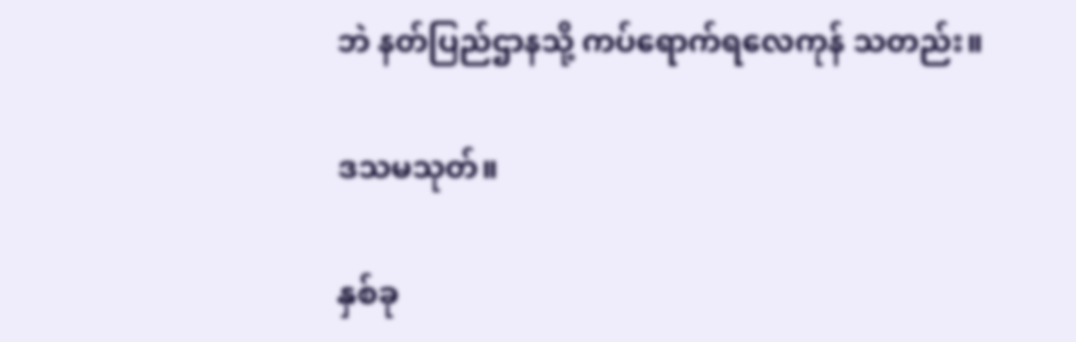ဘဲ နတ်ပြည်ဌာနသို့ ကပ်ရောက်ရလေကုန် သတည်း။

ဒသမသုတ်။

နှစ်ခု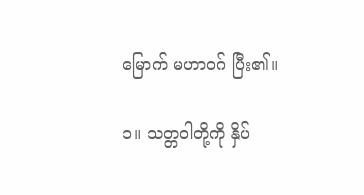မြောက် မဟာဝဂ် ပြီး၏။

၁။ သတ္တဝါတို့ကို နှိပ်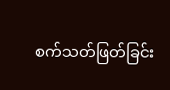စက်သတ်ဖြတ်ခြင်း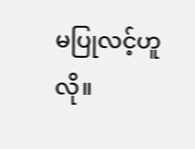မပြုလင့်ဟူလို။